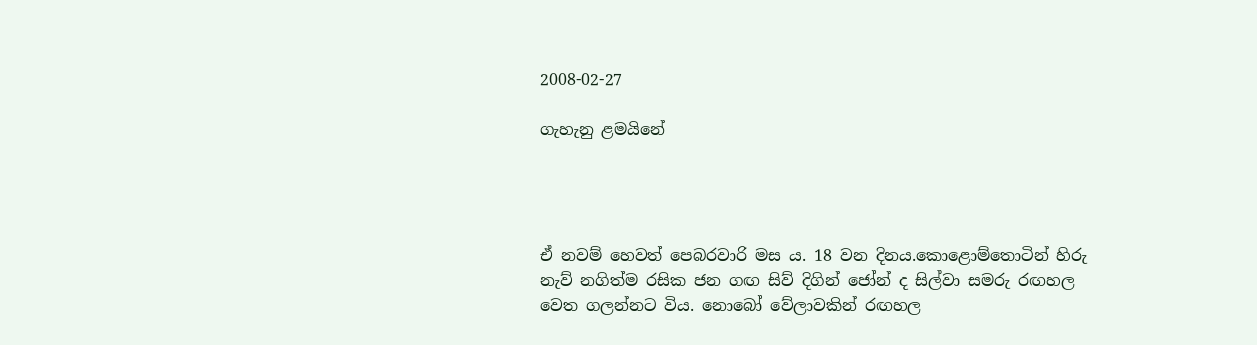2008-02-27

ගැහැනු ළමයිනේ




ඒ නවම් හෙවත් පෙබරවාරි මස ය. 18 වන දිනය.කොළොම්තොටින් හිරු
නැව් නගිත්ම රසික ජන ගඟ සිව් දිගින් ජෝන් ද සිල්වා සමරු රඟහල
වෙත ගලන්නට විය. නොබෝ වේලාවකින් රඟහල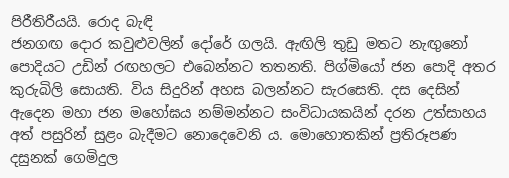පිරීතිරීයයි. රොද බැඳි
ජනගඟ දොර කවුළුවලින් දෝරේ ගලයි. ඇඟිලි තුඩු මතට නැඟුනෝ
පොදියට උඩින් රඟහලට එබෙන්නට තතනති. පිග්මියෝ ජන පොදි අතර
කුරුබිලි සොයති. විය සිදුරින් අහස බලන්නට සැරසෙති. දස දෙසින්
ඇදෙන මහා ජන මහෝඝය නම්මන්නට සංවිධායකයින් දරන උත්සාහය
අත් පසුරින් සුළං බැදීමට නොදෙවෙනි ය. මොහොතකින් ප්‍රතිරූපණ
දසුනක් ගෙමිදුල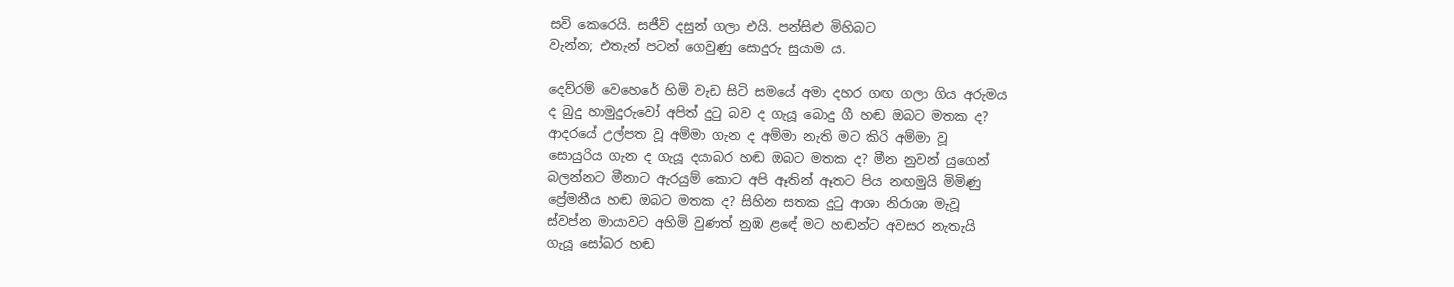සවි කෙරෙයි. සජීවි දසුන් ගලා එයි. පන්සිළු මිහිබට
වැන්න; එතැන් පටන් ගෙවුණු සොදුරු සුයාම ය.

දෙව්රම් වෙහෙරේ හිමි වැඩ සිටි සමයේ අමා දහර ගඟ ගලා ගිය අරුමය
ද බුදු හාමුදුරුවෝ අපිත් දුටු බව ද ගැයූ බොදු ගී හඬ ඔබට මතක ද?
ආදරයේ උල්පත වූ අම්මා ගැන ද අම්මා නැති මට කිරි අම්මා වූ
සොයුරිය ගැන ද ගැයූ දයාබර හඬ ඔබට මතක ද? මීන නුවන් යුගෙන්
බලන්නට මීනාට ඇරයුම් කොට අපි ඈතින් ඈතට පිය නඟමුයි මිමිණු
ප්‍රේමනීය හඬ ඔබට මතක ද? සිහින සතක දුටු ආශා නිරාශා මැවූ
ස්වප්න මායාවට අහිමි වුණත් නුඹ ළඳේ මට හඬන්ට අවසර නැතැයි
ගැයූ සෝබර හඬ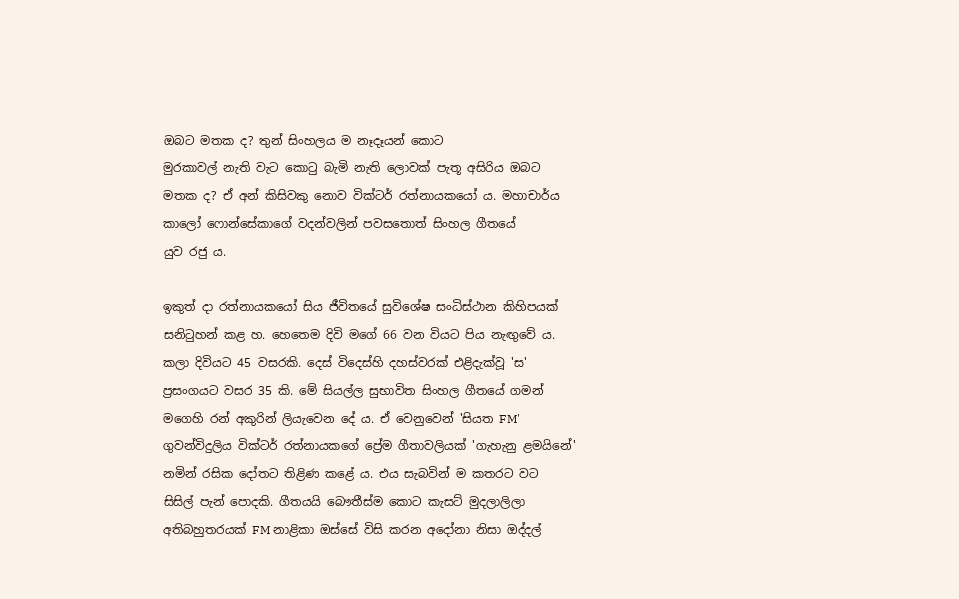ඔබට මතක ද? තුන් සිංහලය ම නෑදෑයන් කොට
මුරකාවල් නැති වැට කොටු බැමි නැති ලොවක් පැතූ අසිරිය ඔබට
මතක ද? ඒ අන් කිසිවකු නොව වික්ටර් රත්නායකයෝ ය. මහාචාර්ය
කාලෝ ෆොන්සේකාගේ වදන්වලින් පවසතොත් සිංහල ගීතයේ
යුව රජු ය.

ඉකුත් දා රත්නායකයෝ සිය ජීවිතයේ සුවිශේෂ සංධිස්ථාන කිහිපයක්
සනිටුහන් කළ හ. හෙතෙම දිවි මගේ 66 වන වියට පිය නැඟුවේ ය.
කලා දිවියට 45 වසරකි. දෙස් විදෙස්හි දහස්වරක් එළිදැක්වූ 'ස'
ප්‍රසංගයට වසර 35 කි. මේ සියල්ල සුභාවිත සිංහල ගීතයේ ගමන්
මගෙහි රන් අකුරින් ලියැවෙන දේ ය. ඒ වෙනුවෙන් 'සියත FM'
ගුවන්විදුලිය වික්ටර් රත්නායකගේ ප්‍රේම ගීතාවලියක් 'ගැහැනු ළමයිනේ'
නමින් රසික දෝතට තිළිණ කළේ ය. එය සැබවින් ම කතරට වට
සිසිල් පැන් පොදකි. ගීතයයි බෞතීස්ම කොට කැසට් මුදලාලිලා
අතිබහුතරයක් FM නාළිකා ඔස්සේ විසි කරන අදෝනා නිසා ඔද්දල්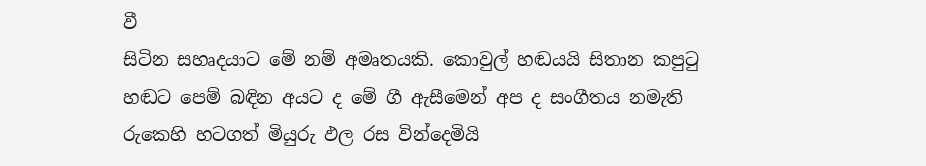වී
සිටින සහෘදයාට මේ නම් අමෘතයකි. කොවුල් හඬයයි සිතාන කපුටු
හඬට පෙම් බඳින අයට ද මේ ගී ඇසීමෙන් අප ද සංගීතය නමැති
රුකෙහි හටගත් මියුරු ඵල රස වින්දෙමියි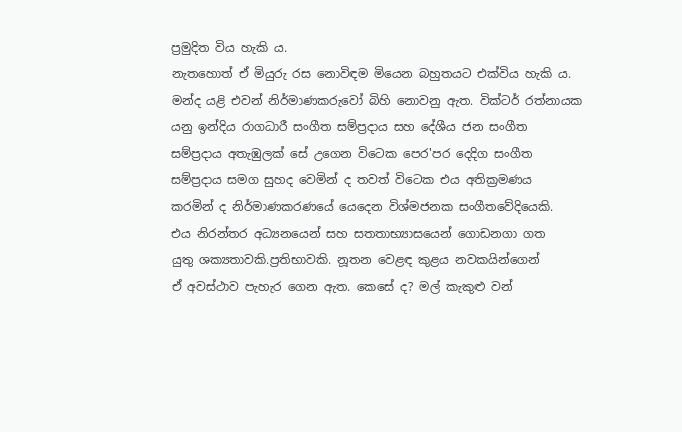ප්‍රමුදිත විය හැකි ය.
නැතහොත් ඒ මියුරු රස නොවිඳම මියෙන බහුතයට එක්විය හැකි ය.
මන්ද යළි එවන් නිර්මාණකරුවෝ බිහි නොවනු ඇත. වික්ටර් රත්නායක
යනු ඉන්දිය රාගධාරී සංගීත සම්ප්‍රදාය සහ දේශීය ජන සංගීත
සම්ප්‍රදාය අතැඹුලක් ‍සේ උගෙන විටෙක පෙර'පර දෙදිග සංගීත
සම්ප්‍රදාය සමග සුහද වෙමින් ද තවත් විටෙක එය අතික්‍රමණය
කරමින් ද නිර්මාණකරණයේ යෙදෙන විශ්මජනක සංගීතවේදියෙකි.
එය නිරන්තර අධ්‍යනයෙන් සහ සතතාභ්‍යාසයෙන් ගොඩනගා ගත
යුතු ශක්‍යතාවකි.ප්‍රතිභාවකි. නූතන වෙළඳ කුළය නවකයින්ගෙන්
ඒ අවස්ථාව පැහැර ගෙන ඇත. කෙසේ ද? මල් කැකුළු වන්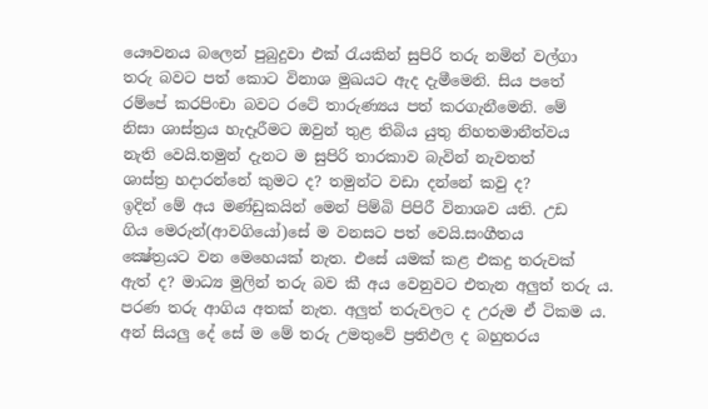යෞවනය බලෙන් පුබුදුවා එක් රැයකින් සුපිරි තරු නමින් වල්ගා
තරු බවට පත් කොට විනාශ මුඛයට ඇද දැමීමෙනි. සිය පතේ
රම්පේ කරපිංචා බවට රටේ තාරුණ්‍යය පත් කරගැනීමෙනි. මේ
නිසා ශාස්ත්‍රය හැදෑරීමට ඔවුන් තුළ තිබිය යුතු නිහතමානීත්වය
නැති වෙයි.තමුන් දැනට ම සුපිරි තාරකාව බැවින් නැවතත්
ශාස්ත්‍ර හදාරන්නේ කුමට ද? තමුන්ට වඩා දන්නේ කවු ද?
ඉදින් මේ අය මණ්ඩුකයින් මෙන් පිම්බි පිපිරී විනාශව යති. උඩ
ගිය මෙරුන්(ආවගියෝ)සේ ම වනසට පත් වෙයි.සංගීතය
ක්‍ෂේත්‍රයට වන මෙහෙයක් නැත. එසේ යමක් කළ එකදු තරුවක්
ඇත් ද? මාධ්‍ය මුලින් තරු බව කී අය වෙනුවට එතැන අලුත් තරු ය.
පරණ තරු ආගිය අතක් නැත. අලුත් තරුවලට ද උරුම ඒ ටිකම ය.
අන් සියලු දේ සේ ම මේ තරු උමතුවේ ප්‍රතිඵල ද බහුතරය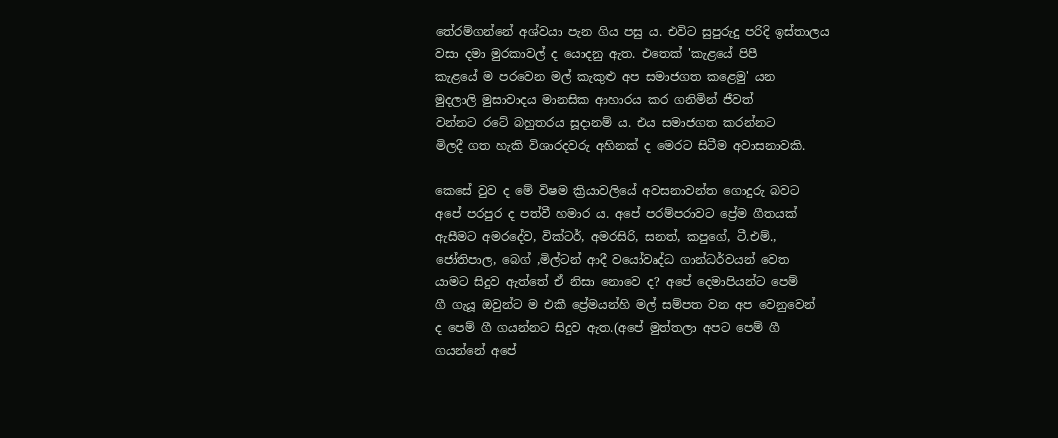තේරම්ගන්නේ අශ්වයා පැන ගිය පසු ය. එවිට සුපුරුදු පරිදි ඉස්තාලය
වසා දමා මුරකාවල් ද යොදනු ඇත. එතෙක් 'කැළයේ පිපී
කැළයේ ම පරවෙන මල් කැකුළු අප සමාජගත කළෙමු' යන
මුදලාලි මුසාවාදය මානසික ආහාරය කර ගනිමින් ජීවත්
වන්නට රටේ බහුතරය සූදානම් ය. එය සමාජගත කරන්නට
මිලදී ගත හැකි විශාරදවරු අහිනක් ද මෙරට සිටීම අවාසනාවකි.

කෙසේ වුව ද මේ විෂම ක්‍රියාවලියේ අවසනාවන්ත ගොදුරු බවට
අපේ පරපුර ද පත්වී හමාර ය. අපේ පරම්පරාවට ප්‍රේම ගීතයක්
ඇසීමට අමරදේව, වික්ටර්, අමරසිරි, සනත්, කපුගේ, ටී.එම්.,
ජෝතිපාල, බෙග් ,මිල්ටන් ආදී වයෝවෘද්ධ ගාන්ධර්වයන් වෙත
යාමට සිදුව ඇත්තේ ඒ නිසා නොවෙ ද? අපේ දෙමාපියන්ට පෙම්
ගී ගැයූ ඔවුන්ට ම එකී ප්‍රේමයන්හි මල් සම්පත වන අප වෙනුවෙන්
ද පෙම් ගී ගයන්නට සිදුව ඇත.(අපේ මුත්තලා අපට පෙම් ගී
ගයන්නේ අපේ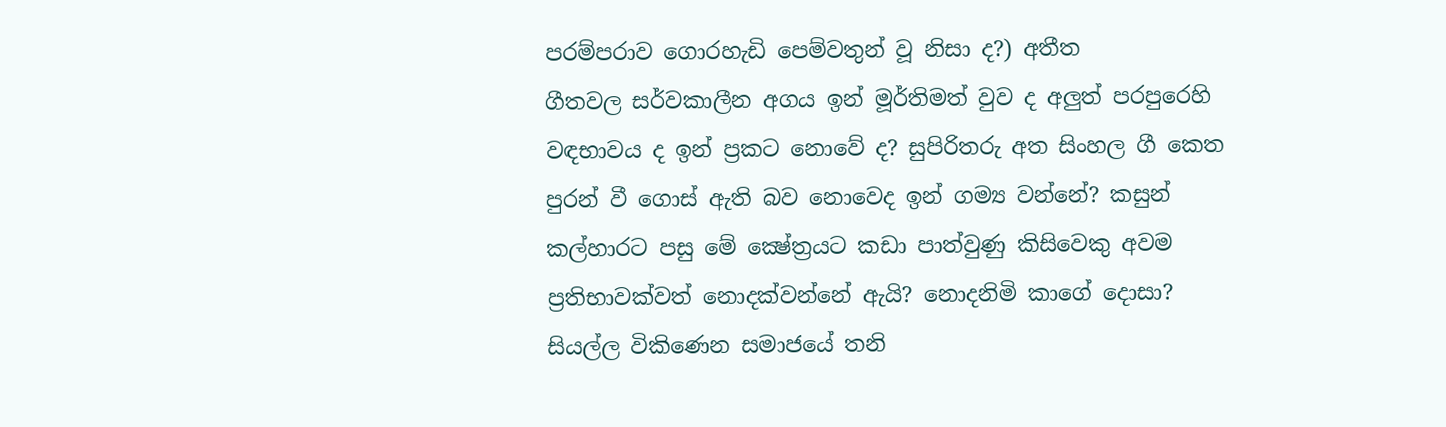පරම්පරාව ගොරහැඩි පෙම්වතුන් වූ නිසා ද?) අතීත
ගීතවල සර්වකාලීන අගය ඉන් මූර්තිමත් වුව ද අලුත් පරපුරෙහි
වඳභාවය ද ඉන් ප්‍රකට නොවේ ද? සුපිරිතරු අත සිංහල ගී කෙත
පුරන් වී ගොස් ඇති බව නොවෙද ඉන් ගම්‍ය වන්නේ? කසුන්
කල්හාරට පසු මේ ක්‍ෂේත්‍රයට කඩා පාත්වුණු කිසිවෙකු අවම
ප්‍රතිභාවක්වත් නොදක්වන්නේ ඇයි? නොදනිමි කාගේ දොසා?
සියල්ල විකිණෙන සමාජයේ තනි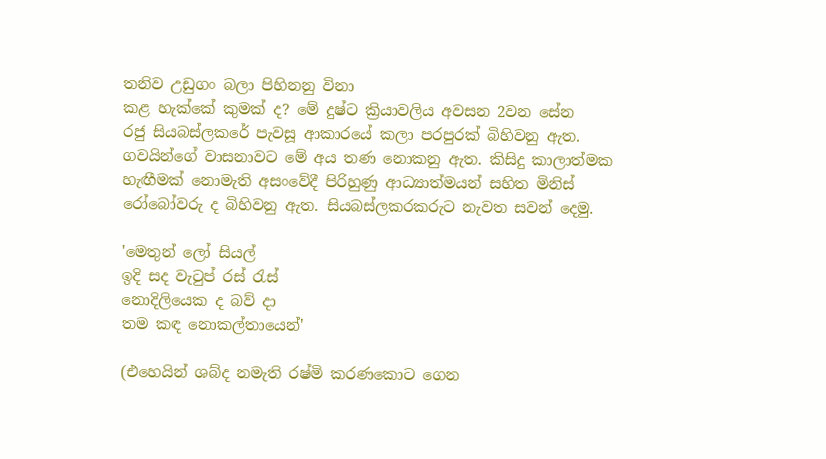තනිව උඩුගං බලා පිහිනනු විනා
කළ හැක්කේ කුමක් ද? මේ දුෂ්ට ක්‍රියාවලිය අවසන 2වන සේන
රජු සියබස්ලකරේ පැවසූ ආකාරයේ කලා පරපුරක් බිහිවනු ඇත.
ගවයින්ගේ වාසනාවට මේ අය තණ නොකනු ඇත. කිසිදු කාලාත්මක
හැඟීමක් නොමැති අසංවේදී පිරිහුණු ආධ්‍යාත්මයන් සහිත මිනිස්
රෝබෝවරු ද බිහිවනු ඇත. සියබස්ලකරකරුට නැවත සවන් දෙමු.

'මෙතුන් ලෝ සියල්
ඉදි සද වැටුප් රස් රැස්
නොදිලියෙක ද බව් දා
තම කඳ නොකල්තායෙන්'

(එහෙයින් ශබ්ද නමැති රෂ්මි කරණකොට ගෙන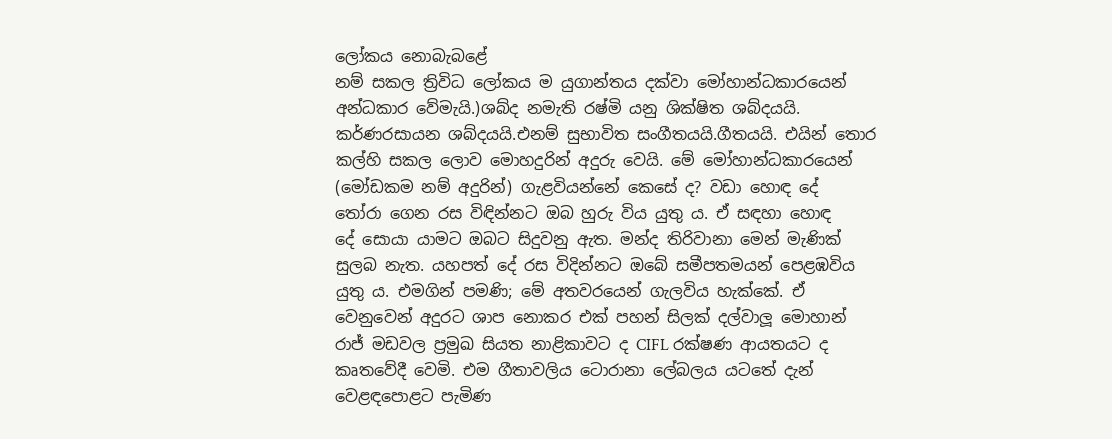ලෝකය නොබැබළේ
නම් සකල ත්‍රිවිධ ලෝකය ම යුගාන්තය දක්වා මෝහාන්ධකාරයෙන්
අන්ධකාර වේමැයි.)ශබ්ද නමැති රෂ්මි යනු ශික්ෂිත ශබ්දයයි.
කර්ණරසායන ශබ්දයයි.එනම් සුභාවිත සංගීතයයි.ගීතයයි. එයින් තොර
කල්හි සකල ලොව මොහදුරින් අදුරු වෙයි. මේ මෝහාන්ධකාරයෙන්
(මෝඩකම නම් අදුරින්) ගැළවියන්නේ කෙසේ ද? වඩා හොඳ දේ
තෝරා ගෙන රස විඳින්නට ඔබ හුරු විය යුතු ය. ඒ සඳහා හොඳ
දේ සොයා යාමට ඔබට සිදුවනු ඇත. මන්ද තිරිවානා මෙන් මැණික්
සුලබ නැත. යහපත් දේ රස විදින්නට ඔබේ සමීපතමයන් පෙළඹවිය
යුතු ය. එමගින් පමණි; මේ අතවරයෙන් ගැලවිය හැක්කේ. ඒ
වෙනුවෙන් අදුරට ශාප නොකර එක් පහන් සිලක් දල්වාලූ මොහාන්
රාජ් මඩවල ප්‍රමුඛ සියත නාළිකාවට ද CIFL රක්ෂණ ආයතයට ද
කෘතවේදී වෙමි. එම ගීතාවලිය ටොරානා ලේබලය යටතේ දැන්
වෙළඳපොළට පැමිණ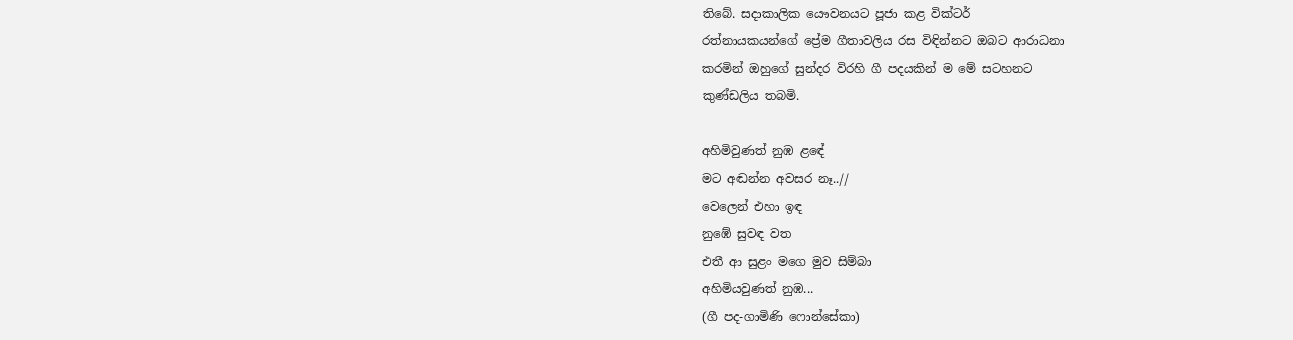තිබේ. සදාකාලික යෞවනයට පූජා කළ වික්ටර්
රත්නායකයන්ගේ ප්‍රේම ගීතාවලිය රස විඳින්නට ඔබට ආරාධනා
කරමින් ඔහුගේ සුන්දර විරහි ගී පදයකින් ම මේ සටහනට
කුණ්ඩලිය තබමි.

අහිමිවුණත් නුඹ ළඳේ
මට අඬන්න අවසර නෑ..//
වෙලෙන් එහා ඉඳ
නුඹේ සුවඳ වත
එතී ආ සුළං මගෙ මුව සිම්බා
අහිමියවුණත් නුඹ...
(ගී පද-ගාමිණි ෆොන්සේකා)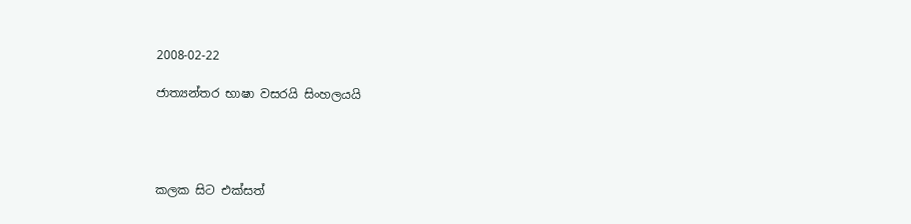2008-02-22

ජාත්‍යන්තර භාෂා වසරයි සිංහලයයි




කලක සිට එක්සත්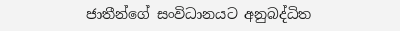ජාතීන්ගේ සංවිධානයට අනුබද්ධිත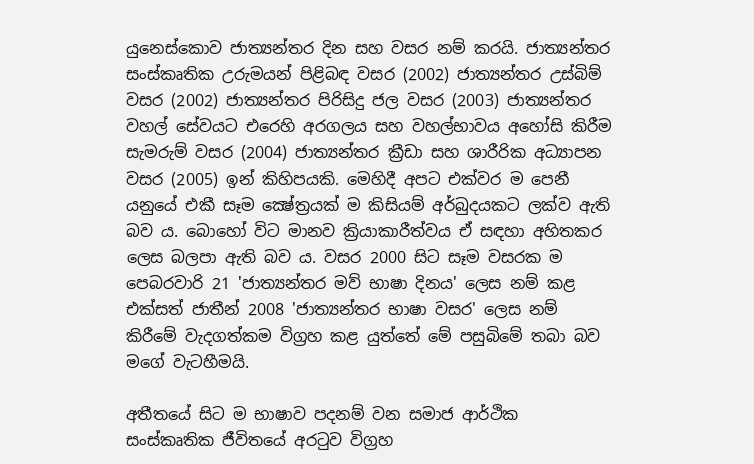යුනෙස්කොව ජාත්‍යන්තර දින සහ වසර නම් කරයි. ජාත්‍යන්තර සංස්කෘතික උරුමයන් පිළිබඳ වසර (2002) ජාත්‍යන්තර උස්බිම් වසර (2002) ජාත්‍යන්තර පිරිසිදු ජල වසර (2003) ජාත්‍යන්තර වහල් සේවයට එරෙහි අරගලය සහ වහල්භාවය අහෝසි කිරීම සැමරුම් වසර (2004) ජාත්‍යන්තර ක්‍රීඩා සහ ශාරීරික අධ්‍යාපන වසර (2005) ඉන් කිහිපයකි. මෙහිදී අපට එක්වර ම පෙනී යනුයේ එකී සෑම ක්‍ෂේත්‍රයක් ම කිසියම් අර්බුදයකට ලක්ව ඇති බව ය. බොහෝ විට මානව ක්‍රියාකාරීත්වය ඒ සඳහා අහිතකර ලෙස බලපා ඇති බව ය. වසර 2000 සිට සෑම වසරක ම පෙබරවාරි 21 'ජාත්‍යන්තර මව් භාෂා දිනය' ලෙස නම් කළ එක්සත් ජාතීන් 2008 'ජාත්‍යන්තර භාෂා වසර' ලෙස නම් කිරීමේ වැදගත්කම විග්‍රහ කළ යුත්තේ මේ පසුබිමේ තබා බව මගේ වැටහීමයි.

අතීතයේ සිට ම භාෂාව පදනම් වන සමාජ ආර්ථික සංස්කෘතික ජීවිතයේ අරටුව විග්‍රහ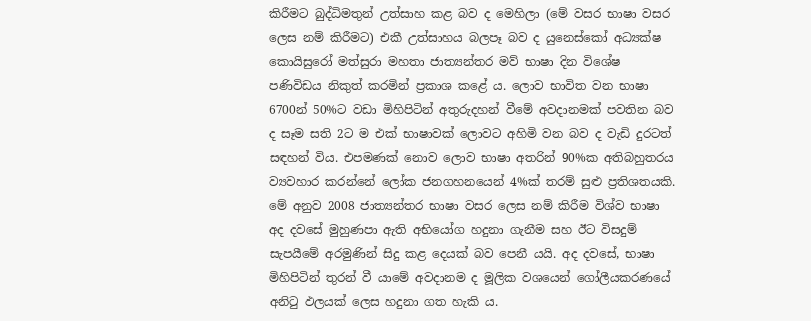කිරීමට බුද්ධිමතුන් උත්සාහ කළ බව ද මෙහිලා (මේ වසර භාෂා වසර ලෙස නම් කිරීමට) එකී උත්සාහය බලපෑ බව ද යුනෙස්කෝ අධ්‍යක්ෂ කොයිසුරෝ මත්සුරා මහතා ජාත්‍යන්තර මව් භාෂා දින විශේෂ පණිවිඩය නිකුත් කරමින් ප්‍රකාශ කළේ ය. ලොව භාවිත වන භාෂා 6700න් 50%ට වඩා මිහිපිටින් අතුරුදහන් වීමේ අවදානමක් පවතින බව ද සෑම සති 2ට ම එක් භාෂාවක් ලොවට අහිමි වන බව ද වැඩි දුරටත් සඳහන් විය. එපමණක් නොව ලොව භාෂා අතරින් 90%ක අතිබහුතරය ව්‍යවහාර කරන්නේ ලෝක ජනගහනයෙන් 4%ක් තරම් සුළු ප්‍රතිශතයකි. මේ අනුව 2008 ජාත්‍යන්තර භාෂා වසර ලෙස නම් කිරීම විශ්ව භාෂා අද දවසේ මුහුණපා ඇති අභියෝග හදුනා ගැනීම සහ ඊට විසදුම් සැපයීමේ අරමුණින් සිදු කළ දෙයක් බව පෙනී යයි. අද දවසේ, භාෂා මිහිපිටින් තුරන් වී යාමේ අවදානම ද මූලික වශයෙන් ගෝලීයකරණයේ අනිටු ඵලයක් ලෙස හදුනා ගත හැකි ය.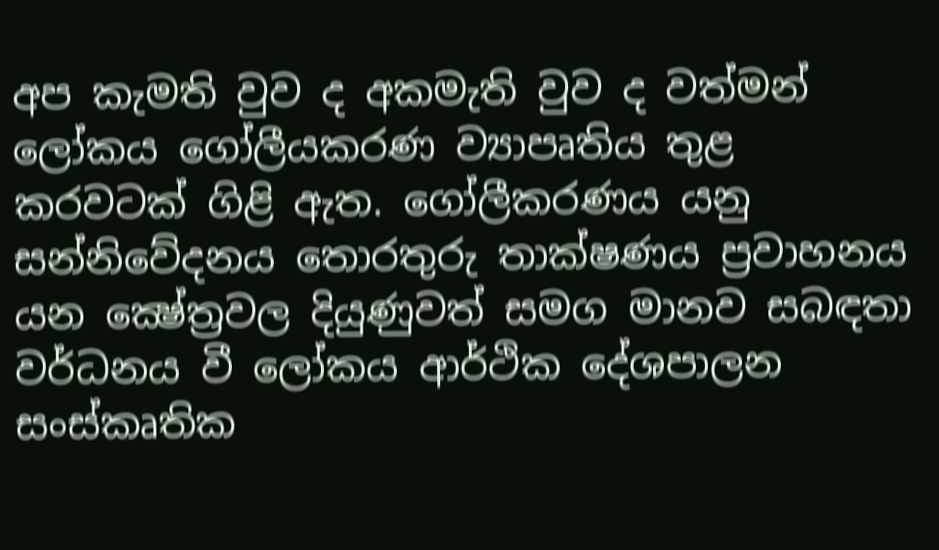අප කැමති වුව ද අකමැති වුව ද වත්මන් ලෝකය ගෝලීයකරණ ව්‍යාපෘතිය තුළ කරවටක් ගිළි ඇත. ගෝලීකරණය යනු සන්නිවේදනය තොරතුරු තාක්ෂණය ප්‍රවාහනය යන ක්‍ෂේත්‍රවල දියුණුවත් සමග මානව සබඳතා වර්ධනය වී ලෝකය ආර්ථික දේශපාලන සංස්කෘතික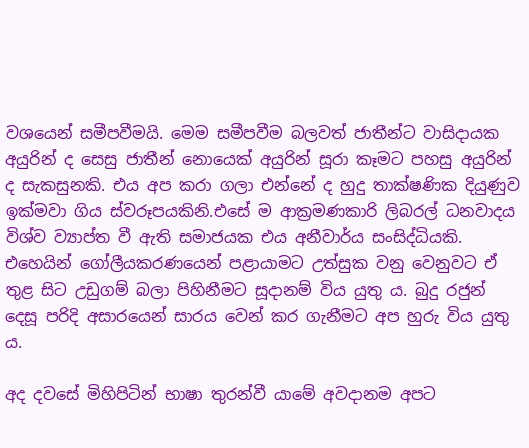වශයෙන් සමීපවීමයි. මෙම සමීපවීම බලවත් ජාතීන්ට වාසිදායක අයුරින් ද සෙසු ජාතීන් නොයෙක් අයුරින් සූරා කෑමට පහසු අයුරින් ද සැකසුනකි. එය අප කරා ගලා එන්නේ ද හුදු තාක්ෂණික දියුණුව ඉක්මවා ගිය ස්වරූපයකිනි.එසේ ම ආක්‍රමණකාරි ලිබරල් ධනවාදය විශ්ව ව්‍යාප්ත වී ඇති සමාජයක එය අනීවාර්ය සංසිද්ධියකි. එහෙයින් ගෝලීයකරණයෙන් පළායාමට උත්සුක වනු වෙනුවට ඒ තුළ සිට උඩුගම් බලා පිහිනීමට සූදානම් විය යුතු ය. බුදු රජුන් දෙසූ පරිදි අසාරයෙන් සාරය වෙන් කර ගැනීමට අප හුරු විය යුතු ය.

අද දවසේ මිහිපිටින් භාෂා තුරන්වී යාමේ අවදානම අපට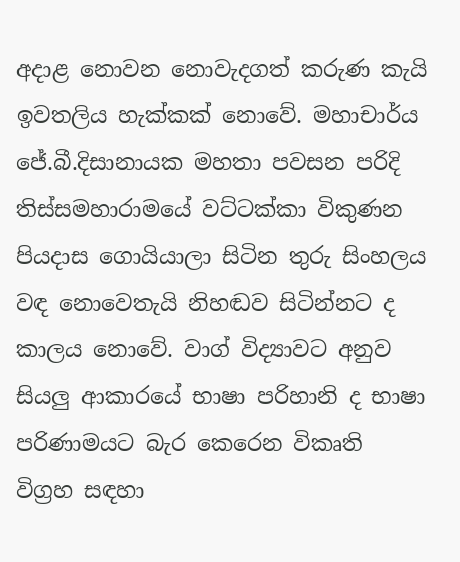අදාළ නොවන නොවැදගත් කරුණ කැයි ඉවතලිය හැක්කක් නොවේ. මහාචාර්ය ජේ.බී.දිසානායක මහතා පවසන පරිදි තිස්සමහාරාමයේ වට්ටක්කා විකුණන පියදාස ගොයියාලා සිටින තුරු සිංහලය වඳ නොවෙතැයි නිහඬව සිටින්නට ද කාලය නොවේ. වාග් විද්‍යාවට අනුව සියලු ආකාරයේ භාෂා පරිහානි ද භාෂා පරිණාමයට බැර කෙරෙන විකෘති විග්‍රහ සඳහා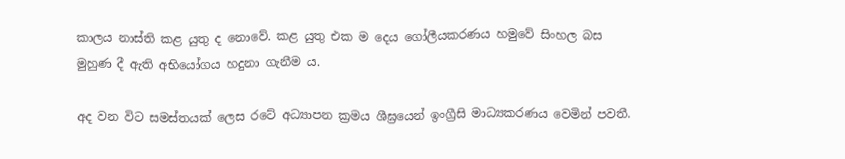කාලය නාස්ති කළ යුතු ද නොවේ. කළ යුතු එක ම දෙය ගෝලීයකරණය හමුවේ සිංහල බස මුහුණ දී ඇති අභියෝගය හදුනා ගැනීම ය.

අද වන විට සමස්තයක් ලෙස රටේ අධ්‍යාපන ක්‍රමය ශීඝ්‍රයෙන් ඉංග්‍රීසි මාධ්‍යකරණය වෙමින් පවතී.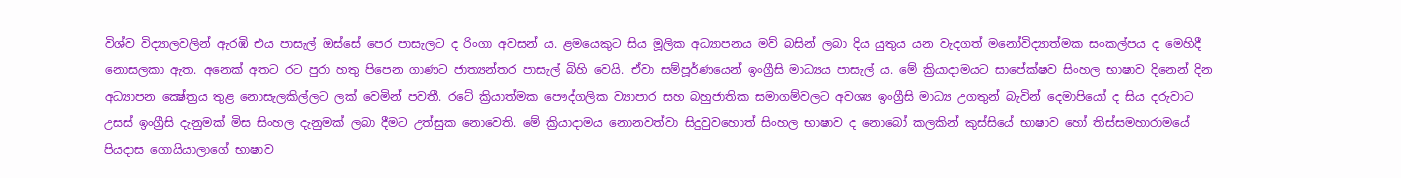විශ්ව විද්‍යාලවලින් ඇරඹි එය පාසැල් ඔස්සේ පෙර පාසැලට ද රිංගා අවසන් ය. ළමයෙකුට සිය මූලික අධ්‍යාපනය මව් බසින් ලබා දිය යුතුය යන වැදගත් මනෝවිද්‍යාත්මක සංකල්පය ද මෙහිදී නොසලකා ඇත. අනෙක් අතට රට පුරා හතු පිපෙන ගාණට ජාත්‍යන්තර පාසැල් බිහි වෙයි. ඒවා සම්පූර්ණයෙන් ඉංග්‍රීසි මාධ්‍යය පාසැල් ය. මේ ක්‍රියාදාමයට සාපේක්ෂව සිංහල භාෂාව දිනෙන් දින අධ්‍යාපන ක්‍ෂේත්‍රය තුළ නොසැලකිල්ලට ලක් වෙමින් පවතී. රටේ ක්‍රියාත්මක පෞද්ගලික ව්‍යාපාර සහ බහුජාතික සමාගම්වලට අවශ්‍ය ඉංග්‍රීසි මාධ්‍ය උගතුන් බැවින් දෙමාපියෝ ද සිය දරුවාට උසස් ඉංග්‍රීසි දැනුමක් මිස සිංහල දැනුමක් ලබා දීමට උත්සුක නොවෙති. මේ ක්‍රියාදාමය නොනවත්වා සිදුවුවහොත් සිංහල භාෂාව ද නොබෝ කලකින් කුස්සියේ භාෂාව හෝ තිස්සමහාරාමයේ පියදාස ගොයියාලාගේ භාෂාව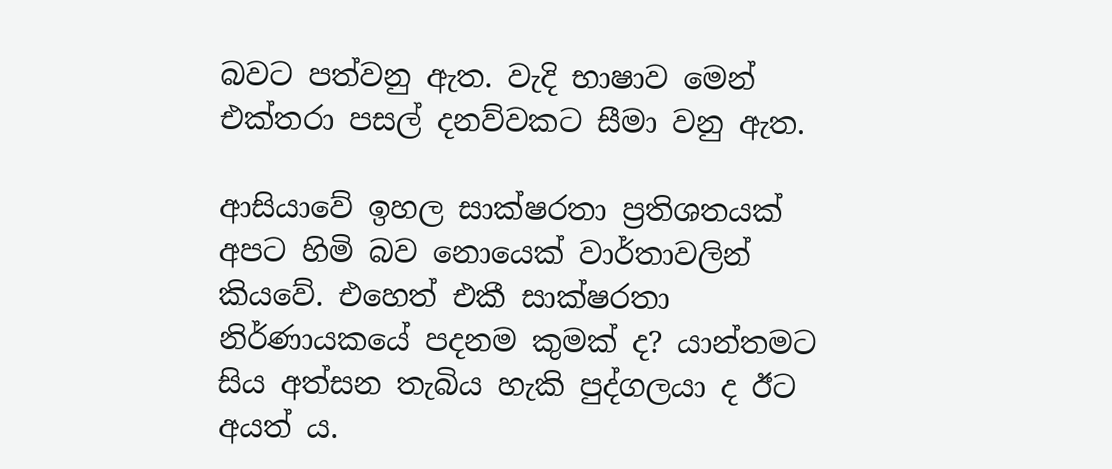බවට පත්වනු ඇත. වැදි භාෂාව මෙන් එක්තරා පසල් දනව්වකට සීමා වනු ඇත.

ආසියාවේ ඉහල සාක්ෂරතා ප්‍රතිශතයක් අපට හිමි බව නොයෙක් වාර්තාවලින් කියවේ. එහෙත් එකී සාක්ෂරතා නිර්ණායකයේ පදනම කුමක් ද? යාන්තමට සිය අත්සන තැබිය හැකි පුද්ගලයා ද ඊට අයත් ය.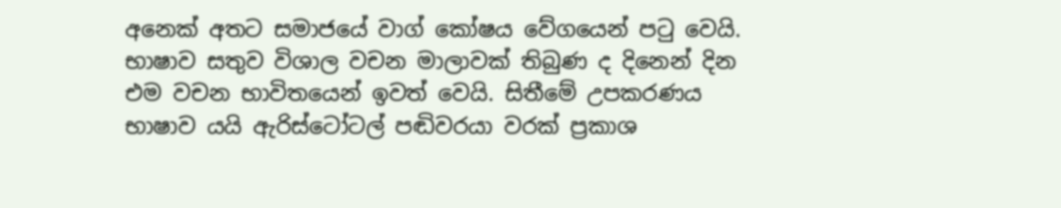අනෙක් අතට සමාජයේ වාග් කෝෂය වේගයෙන් පටු වෙයි. භාෂාව සතුව විශාල වචන මාලාවක් තිබුණ ද දිනෙන් දින එම වචන භාවිතයෙන් ඉවත් වෙයි. සිතීමේ උපකරණය භාෂාව යයි ඇරිස්ටෝටල් පඬිවරයා වරක් ප්‍රකාශ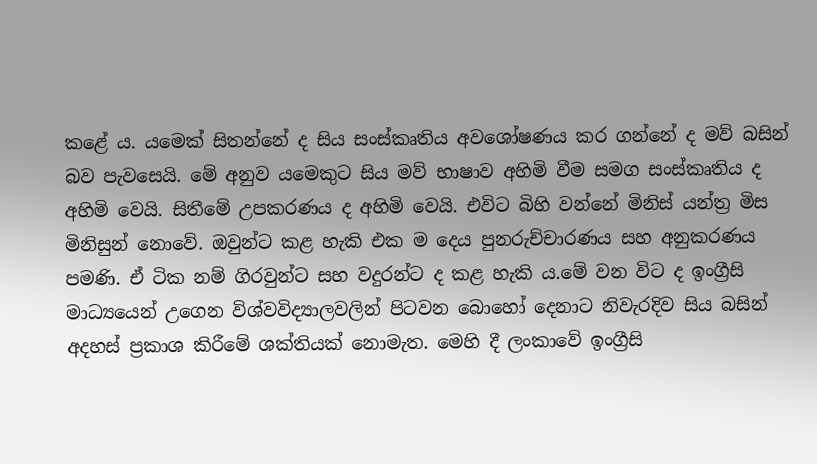කළේ ය. යමෙක් සිතන්නේ ද සිය සංස්කෘතිය අවශෝෂණය කර ගන්නේ ද මව් බසින් බව පැවසෙයි. මේ අනුව යමෙකුට සිය මව් භාෂාව අහිමි වීම සමග සංස්කෘතිය ද අහිමි වෙයි. සිතීමේ උපකරණය ද අහිමි වෙයි. එවිට බිහි වන්නේ මිනිස් යන්ත්‍ර මිස මිනිසුන් නොවේ. ඔවුන්ට කළ හැකි එක ම දෙය පුනරුච්චාරණය සහ අනුකරණය පමණි. ඒ ටික නම් ගිරවුන්ට සහ වදුරන්ට ද කළ හැකි ය.මේ වන විට ද ඉංග්‍රීසි මාධ්‍යයෙන් උගෙන විශ්වවිද්‍යාලවලින් පිටවන බොහෝ දෙනාට නිවැරදිව සිය බසින් අදහස් ප්‍රකාශ කිරීමේ ශක්තියක් නොමැත. මෙහි දී ලංකාවේ ඉංග්‍රීසි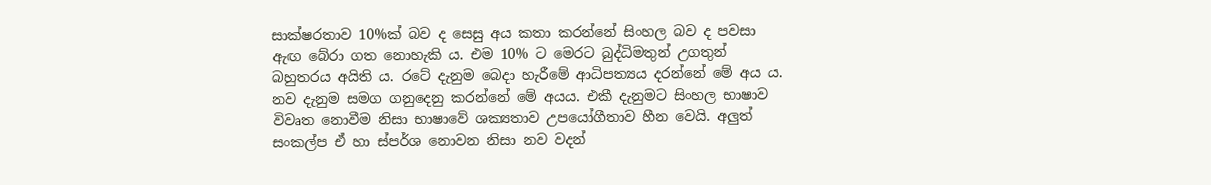සාක්ෂරතාව 10%ක් බව ද සෙසු අය කතා කරන්නේ සිංහල බව ද පවසා ඇඟ බේරා ගත නොහැකි ය. එම 10% ට මෙරට බුද්ධිමතුන් උගතුන් බහුතරය අයිති ය. රටේ දැනුම බෙදා හැරීමේ ආධිපත්‍යය දරන්නේ මේ අය ය. නව දැනුම සමග ගනුදෙනු කරන්නේ මේ අයය. එකී දැනුමට සිංහල භාෂාව විවෘත නොවීම නිසා භාෂාවේ ශක්‍යතාව උපයෝගීතාව හීන වෙයි. අලුත් සංකල්ප ඒ හා ස්පර්ශ නොවන නිසා නව වදන්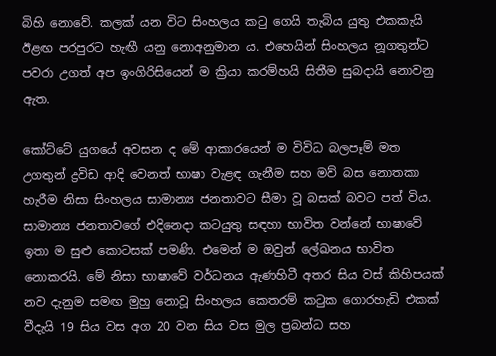බිහි නොවේ. කලක් යන විට සිංහලය කටු ගෙයි තැබිය යුතු එකකැයි ඊළඟ පරපුරට හැඟී යනු නොඅනුමාන ය. එහෙයින් සිංහලය නූගතුන්ට පවරා උගත් අප ඉංගිරිසියෙන් ම ක්‍රියා කරම්හයි සිතීම සුබදායි නොවනු ඇත.

කෝට්ටේ යුගයේ අවසන ද මේ ආකාරයෙන් ම විවිධ බලපෑම් මත උගතුන් ද්‍රවිඩ ආදි වෙනත් භාෂා වැළඳ ගැනීම සහ මව් බස නොතකා හැරීම නිසා සිංහලය සාමාන්‍ය ජනතාවට සීමා වූ බසක් බවට පත් විය. සාමාන්‍ය ජනතාවගේ එදිනෙදා කටයුතු සඳහා භාවිත වන්නේ භාෂාවේ ඉතා ම සුළු කොටසක් පමණි. එමෙන් ම ඔවුන් ලේඛනය භාවිත නොකරයි. මේ නිසා භාෂාවේ වර්ධනය ඇණහිටී අතර සිය වස් කිහිපයක් නව දැනුම සමඟ මුහු නොවූ සිංහලය කෙතරම් කටුක ගොරහැඩි එකක් වීදැයි 19 සිය වස අග 20 වන සිය වස මුල ප්‍රබන්ධ සහ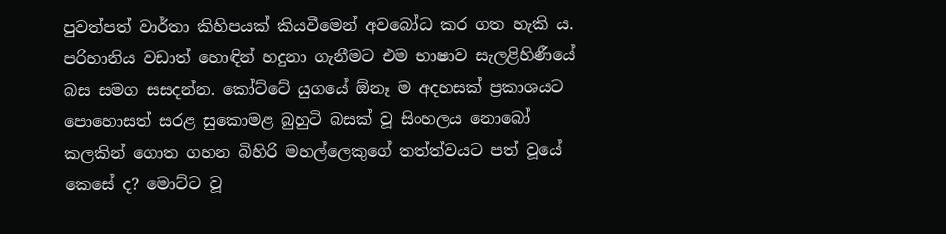පුවත්පත් වාර්තා කිහිපයක් කියවීමෙන් අවබෝධ කර ගත හැකි ය. පරිහානිය වඩාත් හොඳින් හදුනා ගැනීමට එම භාෂාව සැලළිහිණීයේ බස සමග සසදන්න. කෝට්ටේ යුගයේ ඕනෑ ම අදහසක් ප්‍රකාශයට පොහොසත් සරළ සුකොමළ බුහුටි බසක් වූ සිංහලය නොබෝ කලකින් ගොත ගහන බිහිරි මහල්ලෙකුගේ තත්ත්වයට පත් වූයේ කෙසේ ද? මොට්ට වූ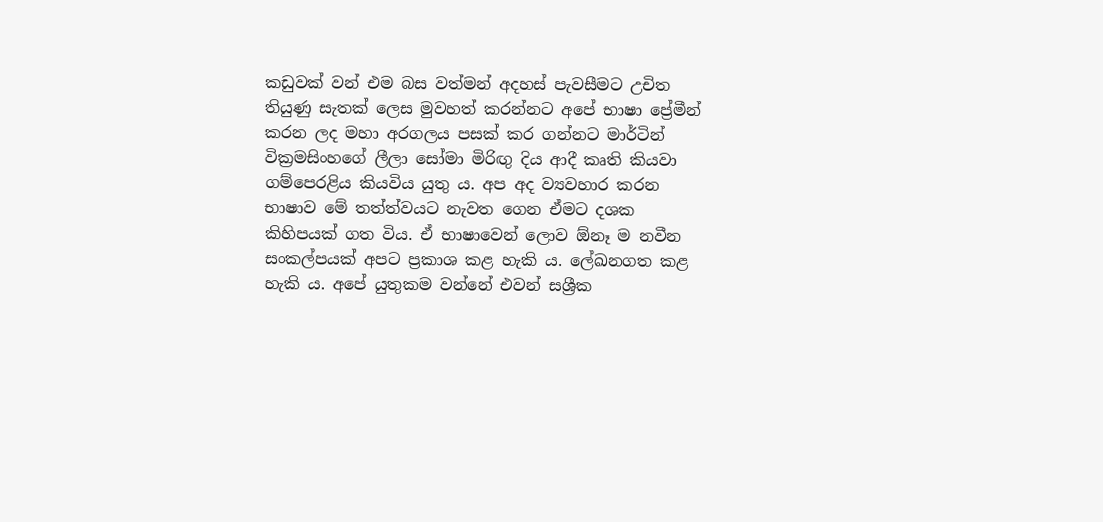කඩුවක් වන් එම බස වත්මන් අදහස් පැවසීමට උචිත තියුණු සැතක් ලෙස මුවහත් කරන්නට අපේ භාෂා ප්‍රේමීන් කරන ලද මහා අරගලය පසක් කර ගන්නට මාර්ටින් වික්‍රමසිංහගේ ලීලා සෝමා මිරිඟු දිය ආදී කෘති කියවා ගම්පෙරළිය කියවිය යුතු ය. අප අද ව්‍යවහාර කරන භාෂාව මේ තත්ත්වයට නැවත ගෙන ඒමට දශක කිහිපයක් ගත විය. ඒ භාෂාවෙන් ලොව ඕනෑ ම නවීන සංකල්පයක් අපට ප්‍රකාශ කළ හැකි ය. ලේඛනගත කළ හැකි ය. අපේ යුතුකම වන්නේ එවන් සශ්‍රීක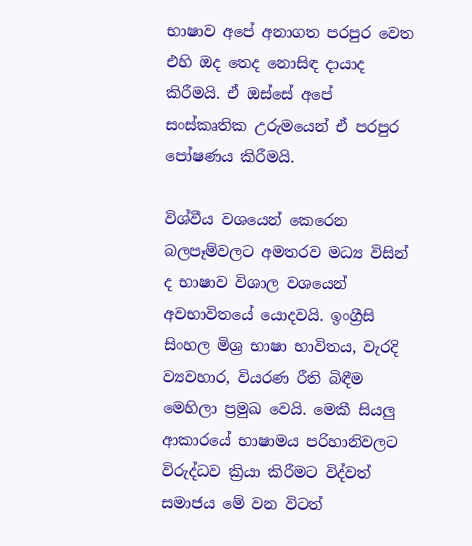භාෂාව අපේ අනාගත පරපුර වෙත එහි ඔද තෙද නොසිඳ දායාද කිරීමයි. ඒ ඔස්සේ අපේ සංස්කෘතික උරුමයෙන් ඒ පරපුර පෝෂණය කිරීමයි.

විශ්වීය වශයෙන් කෙරෙන බලපෑම්වලට අමතරව මධ්‍ය විසින් ද භාෂාව විශාල වශයෙන් අවභාවිතයේ යොදවයි. ඉංග්‍රීසි සිංහල මිශ්‍ර භාෂා භාවිතය, වැරදි ව්‍යවහාර, වියරණ රීති බිඳීම මෙහිලා ප්‍රමුඛ වෙයි. මෙකී සියලු ආකාරයේ භාෂාමය පරිහානිවලට විරුද්ධව ක්‍රියා කිරීමට විද්වත් සමාජය මේ වන විටත්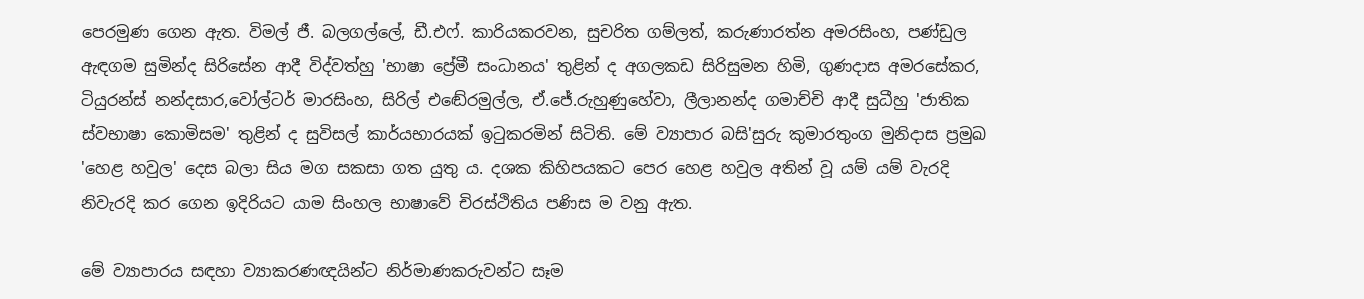පෙරමුණ ගෙන ඇත. විමල් ජී. බලගල්ලේ, ඩී.එෆ්. කාරියකරවන, සුචරිත ගම්ලත්, කරුණාරත්න අමරසිංහ, පණ්ඩුල ඇඳගම සුමින්ද සිරිසේන ආදී විද්වත්හු 'භාෂා ප්‍රේමී සංධානය' තුළින් ද අගලකඩ සිරිසුමන හිමි, ගුණදාස අමරසේකර, ටියුරන්ස් නන්දසාර,වෝල්ටර් මාරසිංහ, සිරිල් එඬේරමුල්ල, ඒ.ජේ.රුහුණුහේවා, ලීලානන්ද ගමාච්චි ආදී සුධීහු 'ජාතික ස්වභාෂා කොමිසම' තුළින් ද සුවිසල් කාර්යභාරයක් ඉටුකරමින් සිටිති. මේ ව්‍යාපාර බසි'සුරු කුමාරතුංග මුනිදාස‍ ප්‍රමුඛ 'හෙළ හවුල' දෙස බලා සිය මග සකසා ගත යුතු ය. දශක කිහිපයකට පෙර හෙළ හවුල අතින් වූ යම් යම් වැරදි නිවැරදි කර ගෙන ඉදිරියට යාම සිංහල භාෂාවේ චිරස්ථිතිය පණිස ම වනු ඇත.

මේ ව්‍යාපාරය සඳහා ව්‍යාකරණඥයින්ට නිර්මාණකරුවන්ට සෑම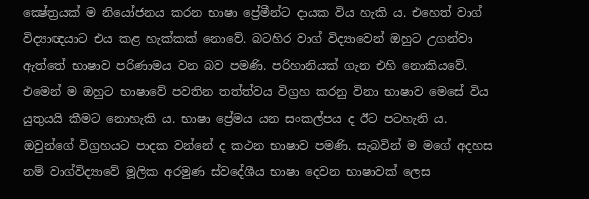ක්‍ෂේත්‍රයක් ම නියෝජනය කරන භාෂා ප්‍රේමීන්ට දායක විය හැකි ය. එහෙත් වාග් විද්‍යාඥයාට එය කළ හැක්කක් නොවේ. බටහිර වාග් විද්‍යාවෙන් ඔහුට උගන්වා ඇත්තේ භාෂාව පරිණාමය වන බව පමණි. පරිහානියක් ගැන එහි නොකියවේ. එමෙන් ම ඔහුට භාෂාවේ පවතින තත්ත්වය විග්‍රහ කරනු විනා භාෂාව මෙසේ විය යුතුයයි කීමට නොහැකි ය. භාෂා ප්‍රේමය යන සංකල්පය ද ඊට පටහැනි ය. ඔවුන්ගේ විග්‍රහයට පාදක වන්නේ ද කථන භාෂාව පමණි. සැබවින් ම මගේ අදහස නම් වාග්විද්‍යාවේ මූලික අරමුණ ස්වදේශීය භාෂා දෙවන භාෂාවක් ලෙස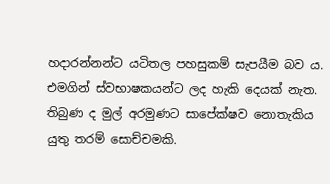හදාරන්නන්ට යටිතල පහසුකම් සැපයීම බව ය. එමගින් ස්වභාෂකයන්ට ලද හැකි දෙයක් නැත. තිබුණ ද මුල් අරමුණට සාපේක්ෂව නොතැකිය යුතු තරම් සොච්චමකි.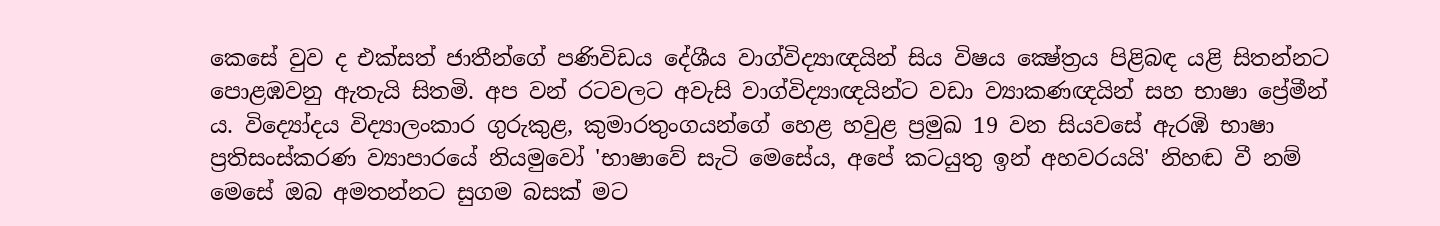කෙසේ වුව ද එක්සත් ජාතීන්ගේ පණිවිඩය දේශීය වාග්විද්‍යාඥයින් සිය විෂය ක්‍ෂේත්‍රය පිළිබඳ යළි සිතන්නට පොළඹවනු ඇතැයි සිතමි. අප වන් රටවලට අවැසි වාග්විද්‍යාඥයින්ට වඩා ව්‍යාකණඥයින් සහ භාෂා ප්‍රේමීන් ය. විද්‍යෝදය විද්‍යාලංකාර ගුරුකුළ, කුමාරතුංගයන්ගේ හෙළ හවුළ ප්‍රමුඛ 19 වන සියවසේ ඇරඹි භාෂා ප්‍රතිසංස්කරණ ව්‍යාපාරයේ නියමුවෝ 'භාෂාවේ සැටි මෙසේය, අපේ කටයුතු ඉන් අහවරයයි' නිහඬ වී නම් මෙසේ ඔබ අමතන්නට සුගම බසක් මට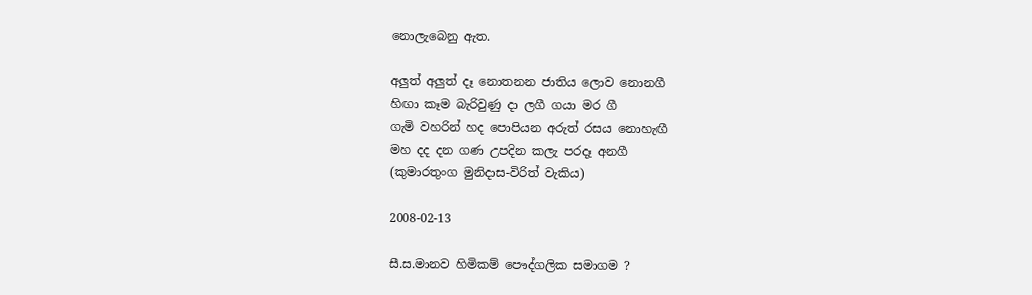නොලැබෙනු ඇත.

අලුත් අලුත් දෑ නොතනන ජාතිය ලොව නොනගී
හිඟා කෑම බැරිවුණු දා ලගී ගයා මර ගී
ගැමි වහරින් හද පොපියන අරුත් රසය නොහැඟී
මහ දද දන ගණ උපදින කලැ පරදෑ අනගී
(කුමාරතුංග මුනිදාස-විරිත් වැකිය)

2008-02-13

සී.ස.මානව හිමිකම් පෞද්ගලික සමාගම ?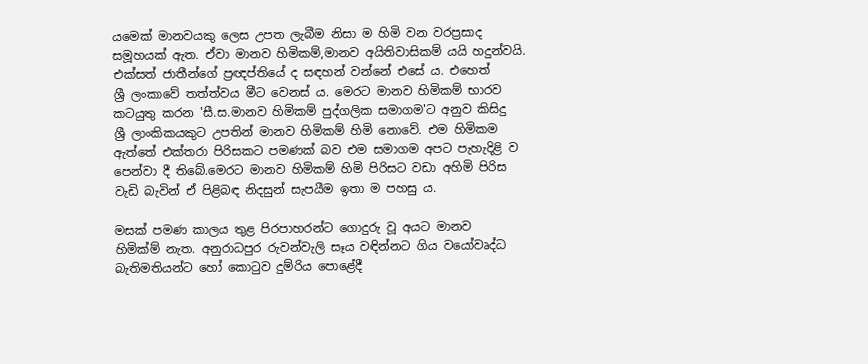යමෙක් මානවයකු ලෙස උපත ලැබීම නිසා ම හිමි වන වරප්‍රසාද
සමූහයක් ඇත. ඒවා මානව හිමිකම්,මානව අයිතිවාසිකම් යයි හදුන්වයි.
එක්සත් ජාතීන්ගේ ප්‍රඥප්තියේ ද සඳහන් වන්නේ එසේ ය. එහෙත්
ශ්‍රී ලංකාවේ තත්ත්වය මීට වෙනස් ය. මෙරට මානව හිමිකම් භාරව
කටයුතු කරන 'සී.ස.මානව හිමිකම් පුද්ගලික සමාගම'ට අනුව කිසිදු
ශ්‍රී ලාංකිකයකුට උපතින් මානව හිමිකම් හිමි නොවේ. එම හිමිකම
ඇත්තේ එක්තරා පිරිසකට පමණක් බව එම සමාගම අපට පැහැදිළි ව
පෙන්වා දී තිබේ.මෙරට මානව හිමිකම් හිමි පිරිසට වඩා අහිමි පිරිස
වැඩි බැවින් ඒ පිළිබඳ නිදසුන් සැපයීම ඉතා ම පහසු ය.

මසක් පමණ කාලය තුළ පිරපාහරන්ට ගොදුරු වූ අයට මානව
හිමික්ම් නැත. අනුරාධපුර රුවන්වැලි සෑය වඳින්නට ගිය වයෝවෘද්ධ
බැතිමතියන්ට හෝ කොටුව දුම්රිය පොළේදී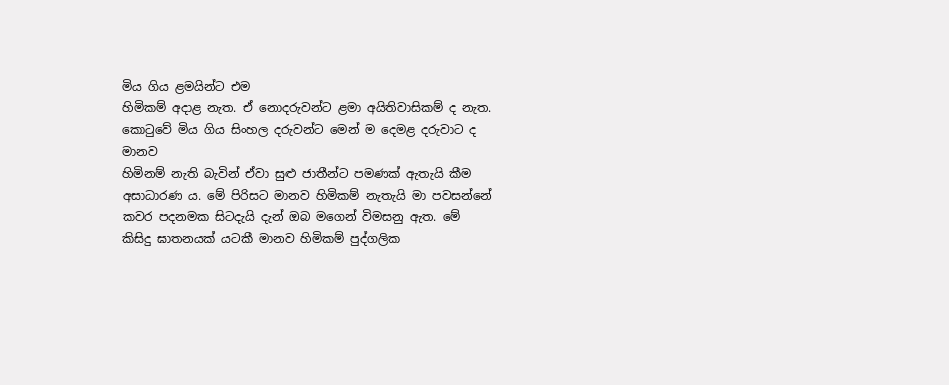මිය ගිය ළමයින්ට එම
හිමිකම් අදාළ නැත. ඒ නොදරුවන්ට ළමා අයිතිවාසිකම් ද නැත.
කොටුවේ මිය ගිය සිංහල දරුවන්ට මෙන් ම දෙමළ දරුවාට ද මානව
හිමිනම් නැති බැවින් ඒවා සුළු ජාතීන්ට පමණක් ඇතැයි කීම
අසාධාරණ ය. මේ පිරිසට මානව හිමිකම් නැතැයි මා පවසන්නේ
කවර පදනමක සිටදැයි දැන් ඔබ මගෙන් විමසනු ඇත. මේ
කිසිදු ඝාතනයක් යටකී මානව හිමිකම් පුද්ගලික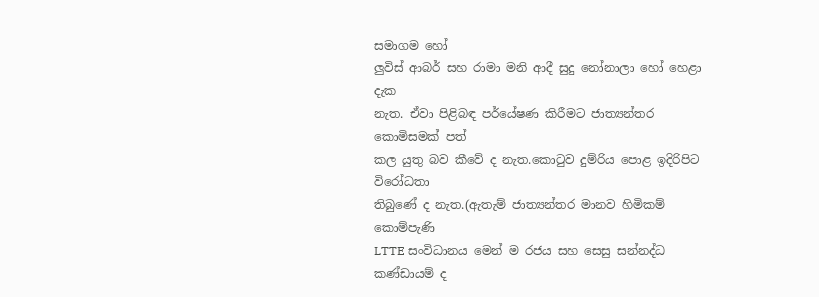සමාගම හෝ
ලුවිස් ආබර් සහ රාමා මනි ආදී සුදු නෝනාලා හෝ හෙළා දැක
නැත. ඒවා පිළිබඳ පර්යේෂණ කිරීමට ජාත්‍යන්තර කොමිසමක් පත්
කල යුතු බව කීවේ ද නැත.කොටුව දුම්රිය පොළ ඉදිරිපිට විරෝධතා
තිබුණේ ද නැත.(ඇතැම් ජාත්‍යන්තර මානව හිමිකම් කොම්පැණි
LTTE සංවිධානය මෙන් ම රජය සහ සෙසු සන්නද්ධ කණ්ඩායම් ද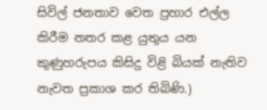සිවිල් ජනතාව වෙත ප්‍රහාර එල්ල කිරීම නතර කළ යුතුය යන
කුණුහරුපය කිසිදු විළි බියක් නැතිව නැවත ප්‍රකාශ කර තිබිණි.)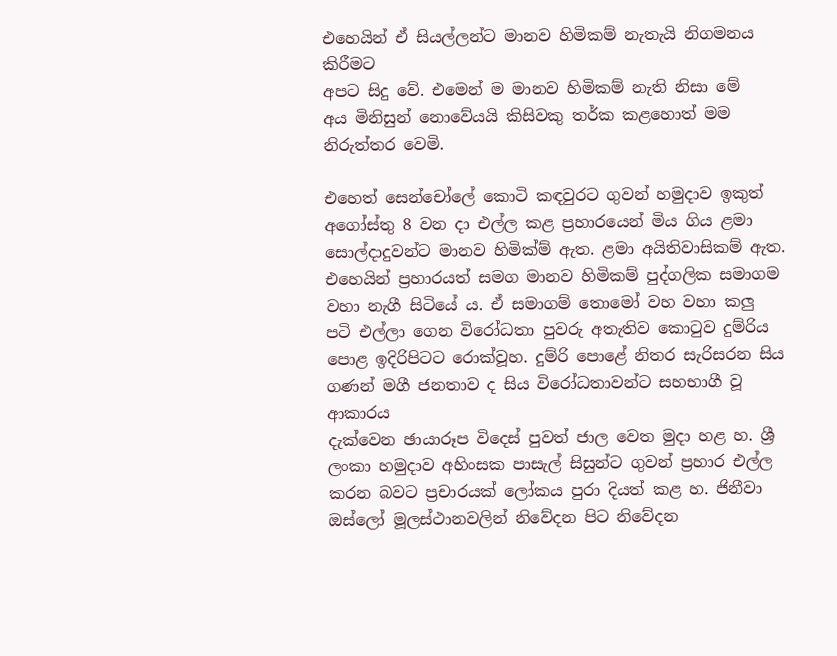එහෙයින් ඒ සියල්ලන්ට මානව හිමිකම් නැතැයි නිගමනය කිරීමට
අපට සිදු වේ. එමෙන් ම මානව හිමිකම් නැති නිසා මේ
අය මිනිසුන් නොවේයයි කිසිවකු තර්ක කළහොත් මම
නිරුත්තර වෙමි.

එහෙත් සෙන්චෝලේ කොටි කඳවුරට ගුවන් හමුදාව ඉකුත්
අගෝස්තු 8 වන දා එල්ල කළ ප්‍රහාරයෙන් මිය ගිය ළමා
සොල්දාදුවන්ට මානව හිමික්ම් ඇත. ළමා අයිතිවාසිකම් ඇත.
එහෙයින් ප්‍රහාරයත් සමග මානව හිමිකම් පුද්ගලික සමාගම
වහා නැගී සිටියේ ය. ඒ සමාගම් තොමෝ වහ වහා කලු
පටි එල්ලා ගෙන විරෝධතා පුවරු අතැතිව කොටුව දුම්රිය
පොළ ඉදිරිපිටට රොක්වූහ. දුම්රි පොළේ නිතර සැරිසරන සිය
ගණන් මගී ජනතාව ද සිය විරෝධතාවන්ට සහභාගී වූ ආකාරය
දැක්වෙන ඡායාරූප විදෙස් පුවත් ජාල වෙත මුදා හළ හ. ශ්‍රී
ලංකා හමුදාව අහිංසක පාසැල් සිසුන්ට ගුවන් ප්‍රහාර එල්ල
කරන බවට ප්‍රචාරයක් ලෝකය පුරා දියත් කළ හ. ජිනීවා
ඔස්ලෝ මූලස්ථානවලින් නිවේදන පිට නිවේදන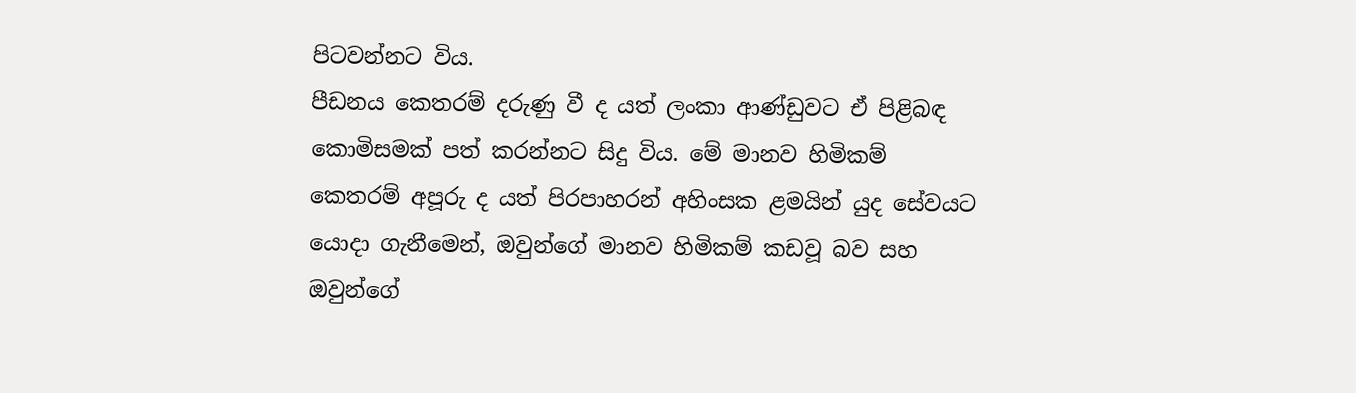පිටවන්නට විය.
පීඩනය කෙතරම් දරුණු වී ද යත් ලංකා ආණ්ඩුවට ඒ පිළිබඳ
කොමිසමක් පත් කරන්නට සිදු විය. මේ මානව හිමිකම්
කෙතරම් අපූරු ද යත් පිරපාහරන් අහිංසක ළමයින් යුද සේවයට
යොදා ගැනීමෙන්, ඔවුන්ගේ මානව හිමිකම් කඩවූ බව සහ
ඔවුන්ගේ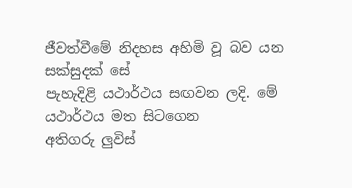ජීවත්වීමේ නිදහස අහිමි වූ බව යන සක්සුදක් සේ
පැහැදිළි යථාර්ථය සඟවන ලදි. මේ යථාර්ථය මත සිටගෙන
අතිගරු ලුවිස්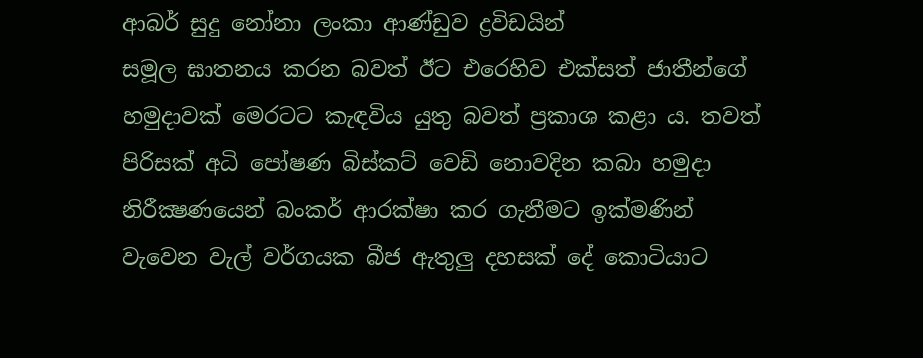ආබර් සුදු නෝනා ලංකා ආණ්ඩුව ද්‍රවිඩයින්
සමූල ඝාතනය කරන බවත් ඊට එරෙහිව එක්සත් ජාතීන්ගේ
හමුදාවක් මෙරටට කැඳවිය යුතු බවත් ප්‍රකාශ කළා ය. තවත්
පිරිසක් අධි පෝෂණ බිස්කට් වෙඩි නොවදින කබා හමුදා
නිරීක්‍ෂණයෙන් බංකර් ආරක්ෂා කර ගැනීමට ඉක්මණින්
වැවෙන වැල් වර්ගයක බීජ ඇතුලු දහසක් දේ කොටියාට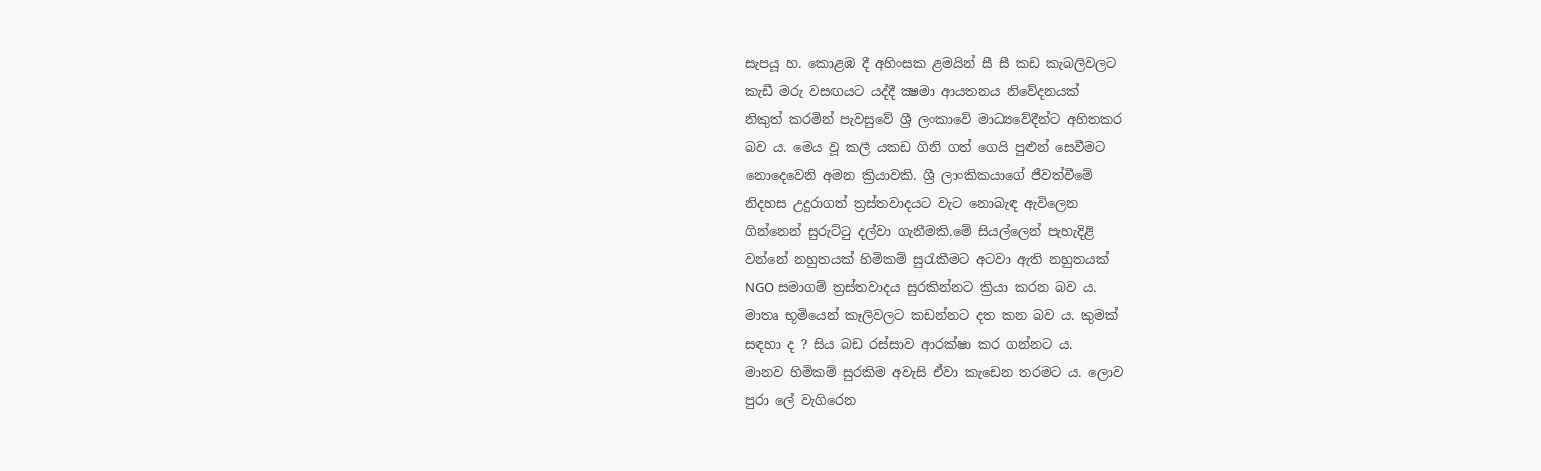සැපයූ හ. කොළඹ දී අහිංසක ළමයින් සී සී කඩ කැබලිවලට
කැඩී මරු වසඟයට යද්දී ක්‍ෂමා ආයතනය නිවේදනයක්
නිකුත් කරමින් පැවසුවේ ශ්‍රී ලංකාවේ මාධ්‍යවේදීන්ට අහිතකර
බව ය. මෙය වූ කලී යකඩ ගිනි ගත් ගෙයි පුළුන් සෙවීමට
නොදෙවෙනි අමන ක්‍රියාවකි. ශ්‍රී ලාංකිකයාගේ ජීවත්වීමේ
නිදහස උදුරාගත් ත්‍රස්තවාදයට වැට නොබැඳ ඇවිලෙන
ගින්නෙන් සුරුට්ටු දල්වා ගැනීමකි.මේ සියල්ලෙන් පැහැදිළි
වන්නේ නහුතයක් හිමිකම් සුරැකීමට අටවා ඇති නහුතයක්
NGO සමාගම් ත්‍රස්තවාදය සුරකින්නට ක්‍රියා කරන බව ය.
මාතෘ භූමියෙන් කෑලිවලට කඩන්නට දත කන බව ය. කුමක්
සඳහා ද ? සිය බඩ රස්සාව ආරක්ෂා කර ගන්නට ය.
මානව හිමිකම් සුරකිම අවැසි ඒවා කැඩෙන තරමට ය. ලොව
පුරා ලේ වැගිරෙන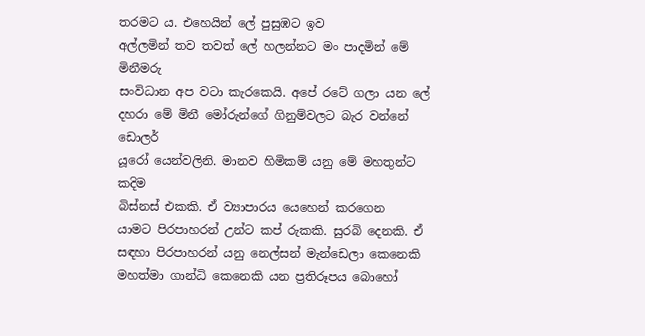තරමට ය. එහෙයින් ලේ පුසුඹට ඉව
අල්ලමින් තව තවත් ලේ හලන්නට මං පාදමින් මේ මිනීමරු
සංවිධාන අප වටා කැරකෙයි. අපේ රටේ ගලා යන ලේ
දහරා මේ මිනී මෝරුන්ගේ ගිනුම්වලට බැර වන්නේ ඩොලර්
යූරෝ යෙන්වලිනි. මානව හිමිකම් යනු මේ මහතුන්ට කදිම
බිස්නස් එකකි. ඒ ව්‍යාපාරය යෙහෙන් කරගෙන
යාමට පිරපාහරන් උන්ට කප් රුකකි. සුරබි දෙනකි. ඒ
සඳහා පිරපාහරන් යනු නෙල්සන් මැන්ඩෙලා කෙනෙකි
මහත්මා ගාන්ධි කෙනෙකි යන ප්‍රතිරූපය බොහෝ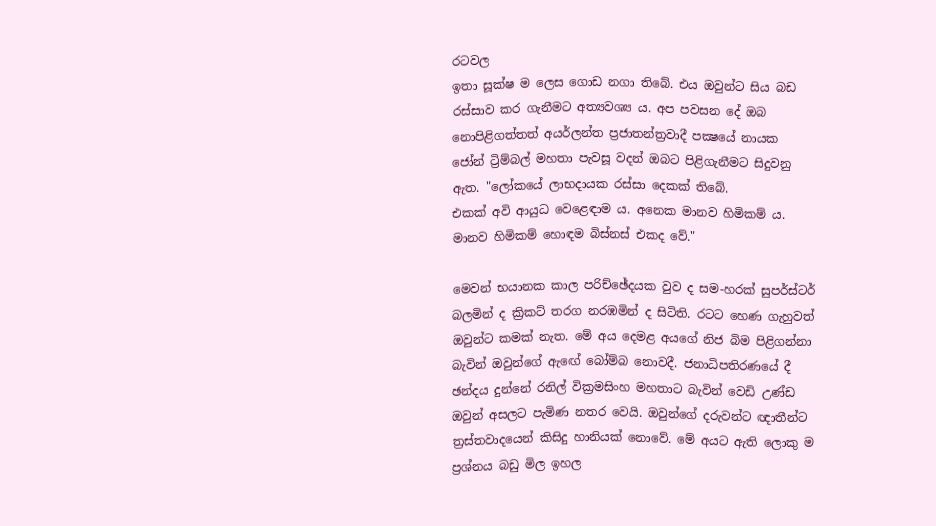රටවල
ඉතා සූක්ෂ ම ලෙස ගොඩ නගා තිබේ. එය ඔවුන්ට සිය බඩ
රස්සාව කර ගැනීමට අත්‍යවශ්‍ය ය. අප පවසන දේ ඔබ
නොපිළිගත්තත් අයර්ලන්ත ප්‍රජාතන්ත්‍රවාදී පක්‍ෂයේ නායක
ජෝන් ට්‍රිම්බල් මහතා පැවසූ වදන් ඔබට පිළිගැනීමට සිදුවනු
ඇත. "ලෝකයේ ලාභදායක රස්සා දෙකක් තිබේ.
එකක් අවි ආයුධ වෙළෙඳාම ය. අනෙක මානව හිමිකම් ය.
මානව හිමිකම් හොඳම බිස්නස් එකද වේ."

මෙවන් භයානක කාල පරිච්ඡේදයක වුව ද සම-හරක් සුපර්ස්ටර්
බලමින් ද ක්‍රිකට් තරග නරඹමින් ද සිටිති. රටට හෙණ ගැහුවත්
ඔවුන්ට කමක් නැත. මේ අය දෙමළ අයගේ නිජ බිම පිළිගන්නා
බැවින් ඔවුන්ගේ ඇඟේ බෝම්බ නොවදී. ජනාධිපතිරණයේ දී
ඡන්දය දුන්නේ රනිල් වික්‍රමසිංහ මහතාට බැවින් වෙඩි උණ්ඩ
ඔවුන් අසලට පැමිණ නතර වෙයි. ඔවුන්ගේ දරුවන්ට ඥාතීන්ට
ත්‍රස්තවාදයෙන් කිසිදු හානියක් නොවේ. මේ අයට ඇති ලොකු ම
ප්‍රශ්නය බඩු මිල ඉහල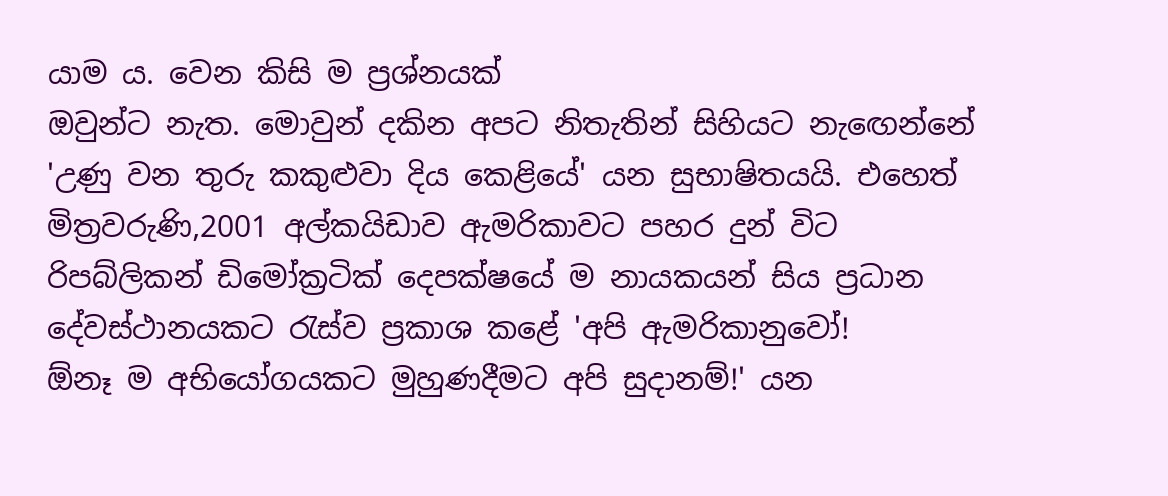යාම ය. වෙන කිසි ම ප්‍රශ්නයක්
ඔවුන්ට නැත. මොවුන් දකින අපට නිතැතින් සිහියට නැ‍ඟෙන්නේ
'උණු වන තුරු කකුළුවා දිය කෙළියේ' යන සුභාෂිතයයි. එහෙත්
මිත්‍රවරුණි,2001 අල්කයිඩාව ඇමරිකාවට පහර දුන් විට
රිපබ්ලිකන් ඩිමෝක්‍රටික් දෙපක්ෂයේ ම නායකයන් සිය ප්‍රධාන
දේවස්ථානයකට රැස්ව ප්‍රකාශ කළේ 'අපි ඇමරිකානුවෝ!
ඕනෑ ම අභියෝගයකට මුහුණදීමට අපි සුදානම්!' යන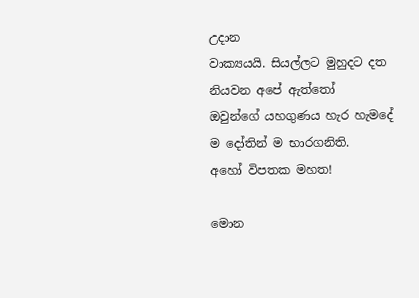උදාන
වාක්‍යයයි. සියල්ලට මුහුදට දත නියවන අපේ ඇත්තෝ
ඔවුන්ගේ යහගුණය හැර හැමදේ ම දෝතින් ම භාරගනිති.
අහෝ විපතක මහත!

මොන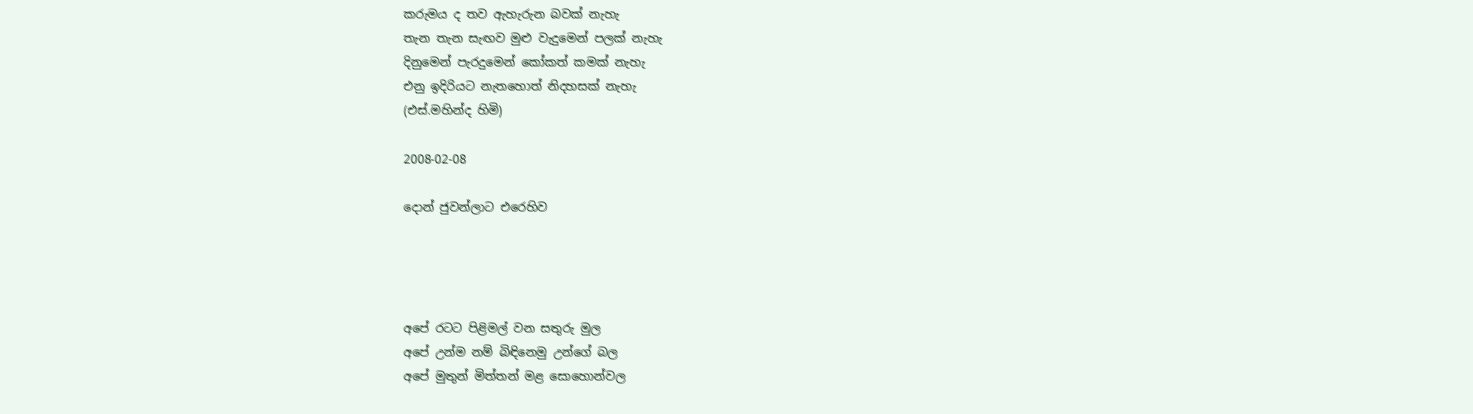කරුමය ද තව ඇහැරුන බවක් නැහැ
තැන තැන සැඟව මුළු වැදුමෙන් පලක් නැහැ
දිනුමෙන් පැරදුමෙන් කෝකත් කමක් නැහැ
එනු ඉදිරියට නැතහොත් නිදහසක් නැහැ
(එස්.මහින්ද හිමි)

2008-02-08

දොන් ජුවන්ලාට එරෙහිව




අපේ රටට පිළිමල් වන සතුරු මුල
අපේ උන්ම නම් බිඳිනෙමු උන්ගේ බල
අපේ මුතුන් මිත්තන් මළ සොහොන්වල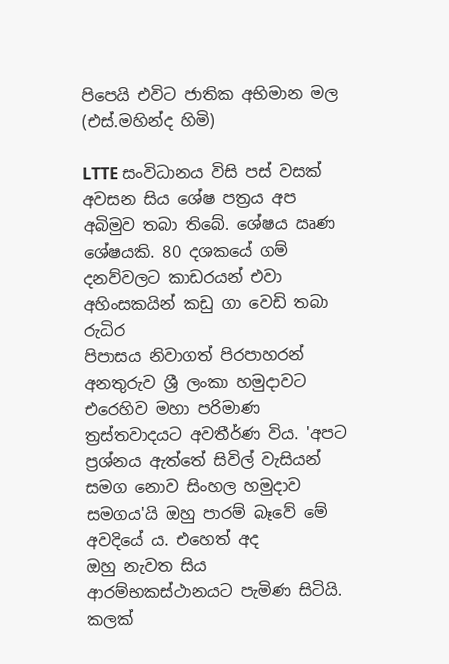පිපෙයි එවිට ජාතික අභිමාන මල
(එස්.මහින්ද හිමි)

LTTE සංවිධානය විසි පස් වසක් අවසන සිය ශේෂ පත්‍රය අප
අබිමුව තබා තිබේ. ශේෂය ඍණ ශේෂයකි. 80 දශකයේ ගම්
දනව්වලට කාඩරයන් එවා අහිංසකයින් කඩු ගා වෙඩි තබා රුධිර
පිපාසය නිවාගත් පිරපාහරන් අනතුරුව ශ්‍රී ලංකා හමුදාවට
එරෙහිව මහා පරිමාණ ත්‍රස්තවාදයට අවතීර්ණ විය. 'අපට
ප්‍රශ්නය ඇත්තේ සිවිල් වැසියන් සමග නොව සිංහල හමුදාව
සමගය'යි ඔහු පාරම් බෑවේ මේ අවදියේ ය. එහෙත් අද
ඔහු නැවත සිය ආරම්භකස්ථානයට පැමිණ සිටියි. කලක්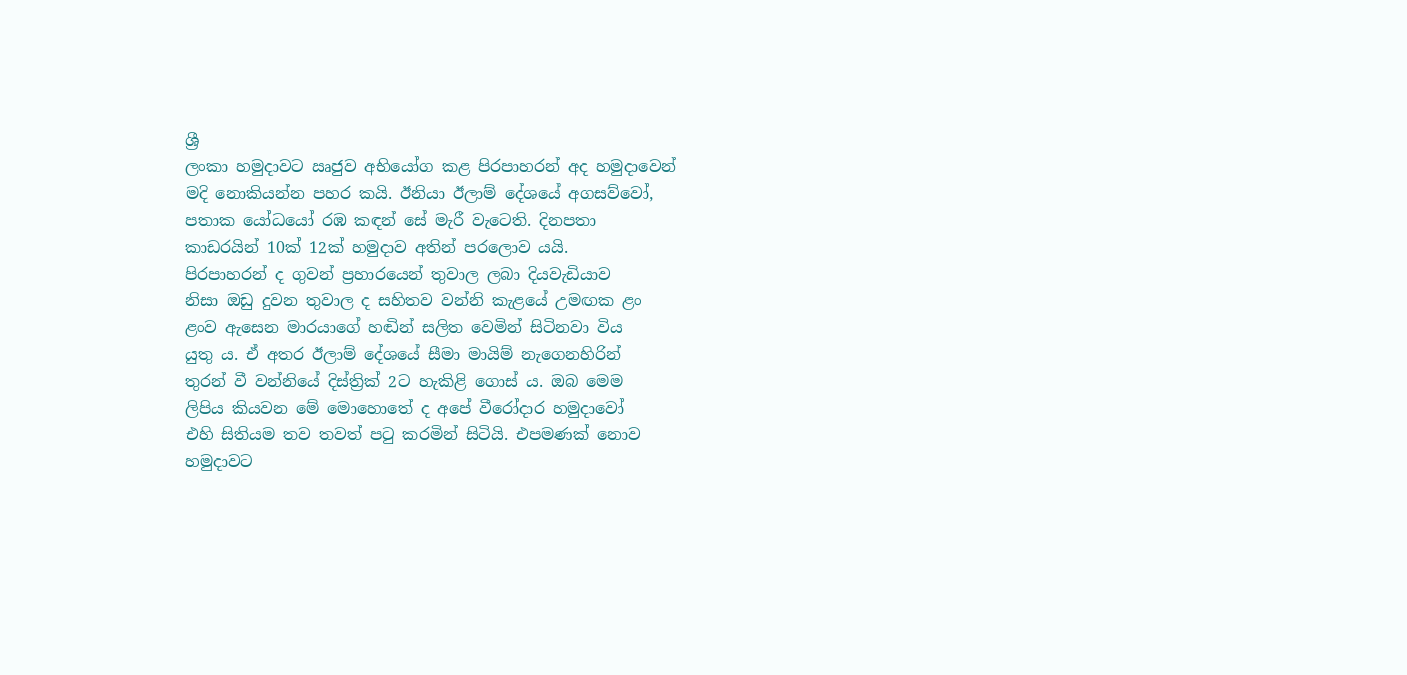ශ්‍රී
ලංකා හමුදාවට ඍජුව අභියෝග කළ පිරපාහරන් අද හමුදාවෙන්
මදි නොකියන්න පහර කයි. ඊනියා ඊලාම් දේශයේ අගසව්වෝ,
පතාක යෝධයෝ රඹ කඳන් සේ මැරී වැටෙති. දිනපතා
කාඩරයින් 10ක් 12ක් හමුදාව අතින් පරලොව යයි.
පිරපාහරන් ද ගුවන් ප්‍රහාරයෙන් තුවාල ලබා දියවැඩියාව
නිසා ඔඩු දුවන තුවාල ද සහිතව වන්නි කැළයේ උමඟක ළං
ළංව ඇසෙන මාරයාගේ හඬින් සලිත වෙමින් සිටිනවා විය
යුතු ය. ඒ අතර ඊලාම් දේශයේ සීමා මායිම් නැගෙනහිරින්
තුරන් වී වන්නියේ දිස්ත්‍රික් 2ට හැකිළි ගොස් ය. ඔබ මෙම
ලිපිය කියවන මේ මොහොතේ ද අපේ වීරෝදාර හමුදාවෝ
එහි සිතියම තව තවත් පටු කරමින් සිටියි. එපමණක් නොව
හමුදාවට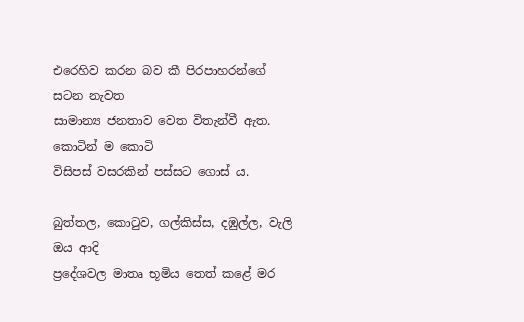එරෙහිව කරන බව කී පිරපාහරන්ගේ සටන නැවත
සාමාන්‍ය ජනතාව වෙත විතැන්වී ඇත. කොටින් ම කොටි
විසිපස් වසරකින් පස්සට ගොස් ය.

බුත්තල, කොටුව, ගල්කිස්ස, දඹුල්ල, වැලි ඔය ආදි
ප්‍රදේශවල මාතෘ භූමිය තෙත් කළේ මර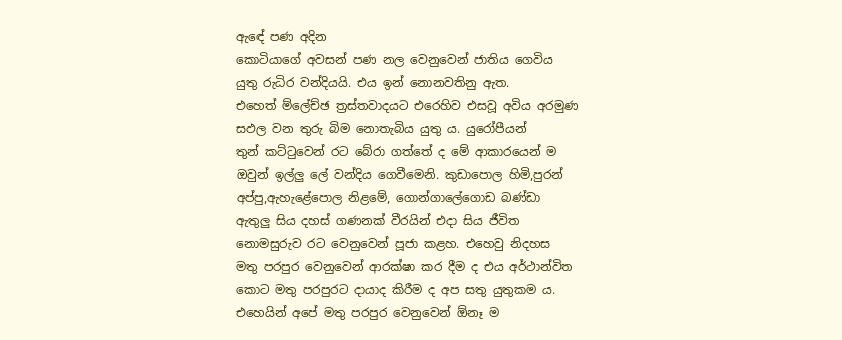ඇ‍ඳේ පණ අදින
කොටියාගේ අවසන් පණ නල වෙනුවෙන් ජාතිය ගෙවිය
යුතු රුධිර වන්දියයි. එය ඉන් නොනවතිනු ඇත.
එහෙත් ම්ලේච්ඡ ත්‍රස්තවාදයට එරෙහිව එසවූ අවිය අරමුණ
සඵල වන තුරු බිම නොතැබිය යුතු ය. යුරෝපීයන්
තුන් කට්ටුවෙන් රට බේරා ගත්තේ ද මේ ආකාරයෙන් ම
ඔවුන් ඉල්ලු ලේ වන්දිය ගෙවීමෙනි. කුඩාපොල හිමි,පුරන්
අප්පු,ඇහැළේපොල නිළමේ, ගොන්ගාලේගොඩ බණ්ඩා
ඇතුලු සිය දහස් ගණනක් වීරයින් එදා සිය ජීවිත
නොමසුරුව රට වෙනුවෙන් පූජා කළහ. එහෙවු නිදහස
මතු පරපුර වෙනුවෙන් ආරක්ෂා කර දීම ද එය අර්ථාන්විත
කොට මතු පරපුරට දායාද කිරීම ද අප සතු යුතුකම ය.
එහෙයින් අපේ මතු පරපුර වෙනුවෙන් ඕනෑ ම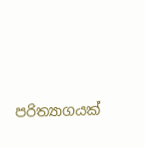පරිත්‍යාගයක්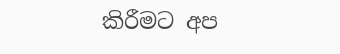කිරීමට අප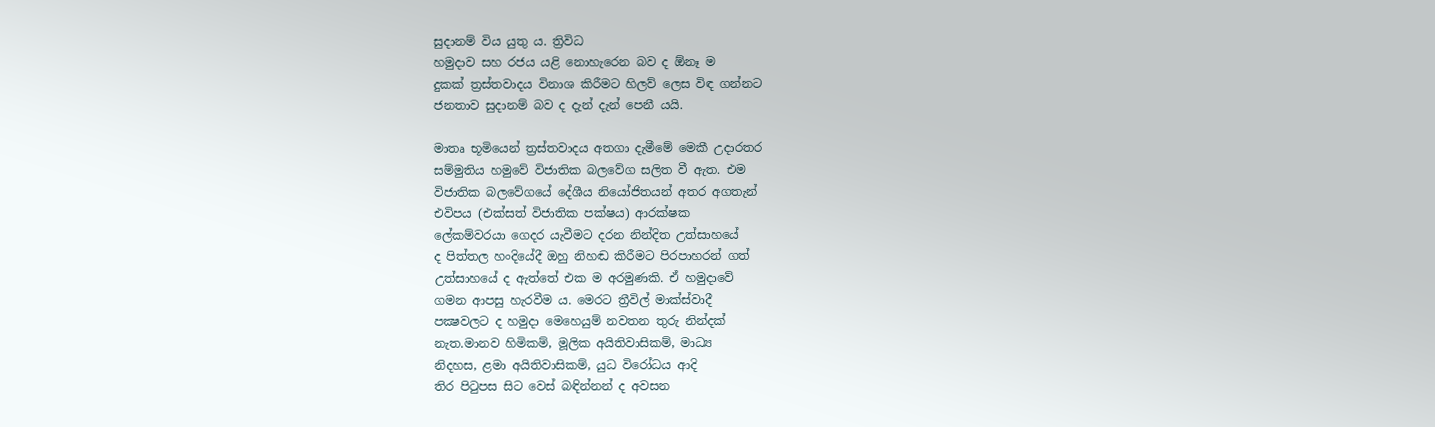සුදානම් විය යුතු ය. ත්‍රිවිධ
හමුදාව සහ රජය යළි නොහැරෙන බව ද ඕනෑ ම
දුකක් ත්‍රස්තවාදය විනාශ කිරීමට හිලව් ලෙස විඳ ගන්න‍ට
ජනතාව සුදානම් බව ද දැන් දැන් පෙනී යයි.

මාතෘ භූමියෙන් ත්‍රස්තවාදය අතගා දැමීමේ මෙකී උදාරතර
සම්මුතිය හමුවේ විජාතික බලවේග සලිත වී ඇත. එම
විජාතික බලවේගයේ දේශීය නියෝජිතයන් අතර අගතැන්
එවිපය (එක්සත් විජාතික පක්ෂය) ආරක්ෂක
ලේකම්වරයා ගෙදර යැවීමට දරන නින්දිත උත්සාහයේ
ද පිත්තල හංදියේදී ඔහු නිහඬ කිරීමට පිරපාහරන් ගත්
උත්සාහයේ ද ඇත්තේ එක ම අරමුණකි. ඒ හමුදාවේ
ගමන ආපසු හැරවීම ය. මෙරට ත්‍රීවිල් මාක්ස්වාදී
පක්‍ෂවලට ද හමුදා මෙහෙයුම් නවතන තුරු නින්දක්
නැත.මානව හිමිකම්, මූලික අයිතිවාසිකම්, මාධ්‍ය
නිදහස, ළමා අයිතිවාසිකම්, යුධ විරෝධය ආදි
තිර පිටුපස සිට වෙස් බඳින්නන් ද අවසන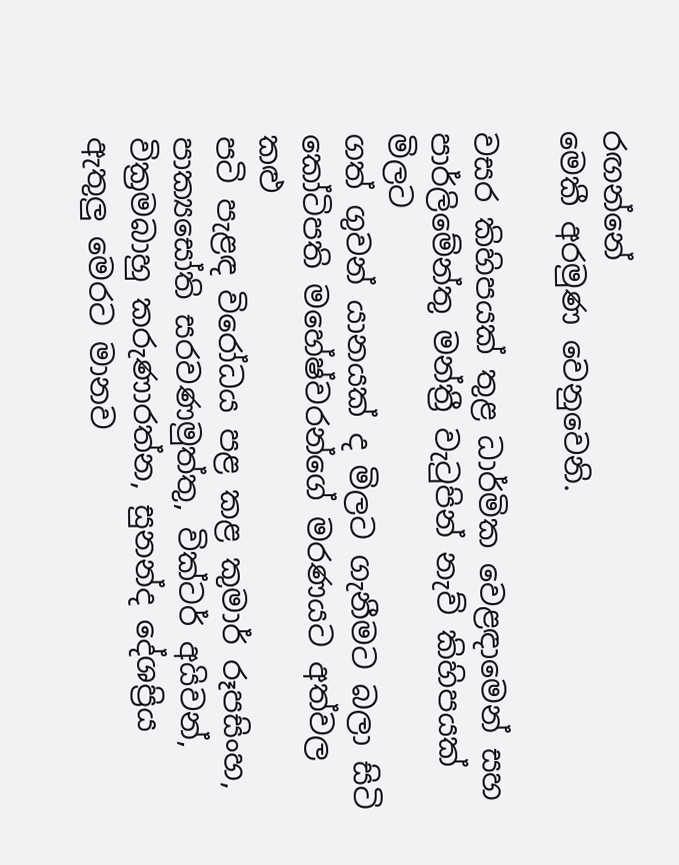රඟන්නේ
මෙකී අරමුණ වෙනුවෙනි.

වසර කිහිපයක් තුළ ධාර්මික වෙළඳාමෙන් සහ
පාර්ලිමේන්තු මන්ත්‍රී වැටුපින් නැව් කිහිපයක් මිලට
ගත් ගුවන් යානයක් ද මිලට ගැනීමට බලා සිටි
කෝටිපති මහේෂ්වරන්ගේ මරණයට අත්වල කළු
පටි පැළඳ විරෝධය පළ කළ කුමාර් රූපසිංහ,
පාක්‍යසෝති සරවණමුත්තු, වික්ටර් අයිවන්,
වික්‍රමබාහු කරුණාරත්න, සුනන්ද දේශප්‍රිය
ඇතුලු මෙරට මානව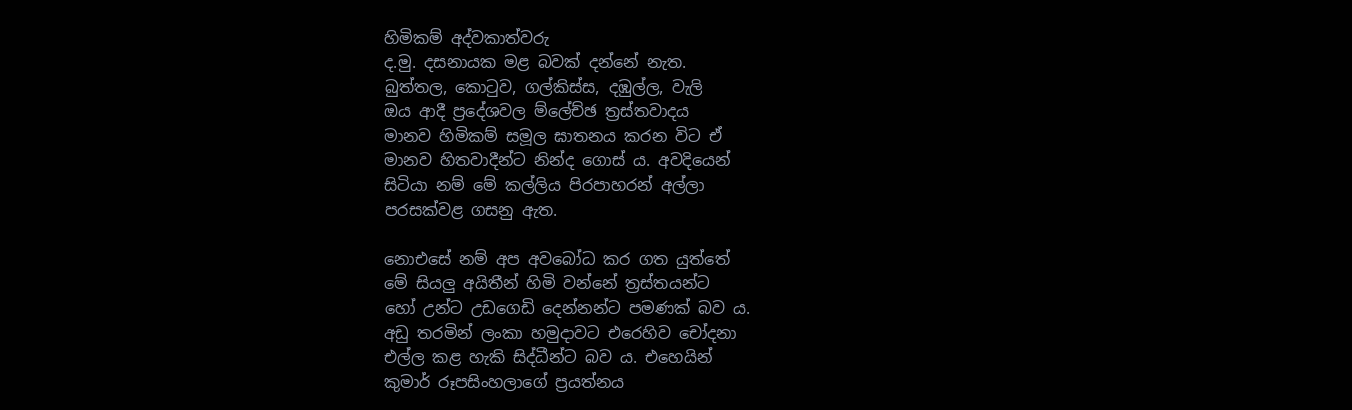හිමිකම් අද්වකාත්වරු
ද.මු. දසනායක මළ බවක් දන්නේ නැත.
බුත්තල, කොටුව, ගල්කිස්ස, දඹුල්ල, වැලි
ඔය ආදී ප්‍රදේශවල ම්ලේච්ඡ ත්‍රස්තවාදය
මානව හිමිකම් සමූල ඝාතනය කරන විට ඒ
මානව හිතවාදීන්ට නින්ද ගොස් ය. අවදියෙන්
සිටියා නම් මේ කල්ලිය පිරපාහරන් අල්ලා
පරසක්වළ ගසනු ඇත.

නොඑසේ නම් අප අවබෝධ කර ගත යුත්තේ
මේ සියලු අයිතීන් හිමි වන්නේ ත්‍රස්තයන්ට
හෝ උන්ට උඩගෙඩි දෙන්නන්ට පමණක් බව ය.
අඩු තරමින් ලංකා හමුදාවට එරෙහිව චෝදනා
එල්ල කළ හැකි සිද්ධීන්ට බව ය. එහෙයින්
කුමාර් රූපසිංහලාගේ ප්‍රයත්නය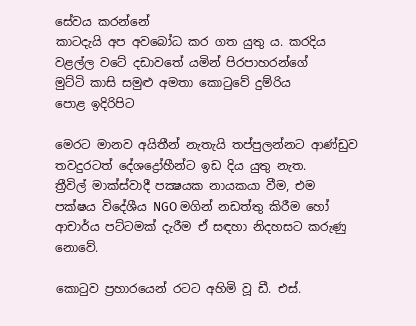සේවය කරන්නේ
කාටදැයි අප අවබෝධ කර ගත යුතු ය. කරදිය
වළල්ල වටේ දඩාවතේ යමින් පිරපාහරන්ගේ
මුට්ටි කාසි සමුළු අමතා කොටුවේ දුම්රිය
පොළ ඉදිරිපිට

මෙරට මානව අයිතීන් නැතැයි තප්පුලන්නට ආණ්ඩුව
තවදුරටත් දේශද්‍රෝහීන්ට ඉඩ දිය යුතු නැත.
ත්‍රීවිල් මාක්ස්වාදී පක්‍ෂයක නායකයා වීම, එම
පක්ෂය විදේශීය NGO මගින් නඩත්තු කිරීම හෝ
ආචාර්ය පට්ටමක් දැරීම ඒ සඳහා නිදහසට කරුණු
නොවේ.

කොටුව ප්‍රහාරයෙන් රටට අහිමි වූ ඩී. එස්.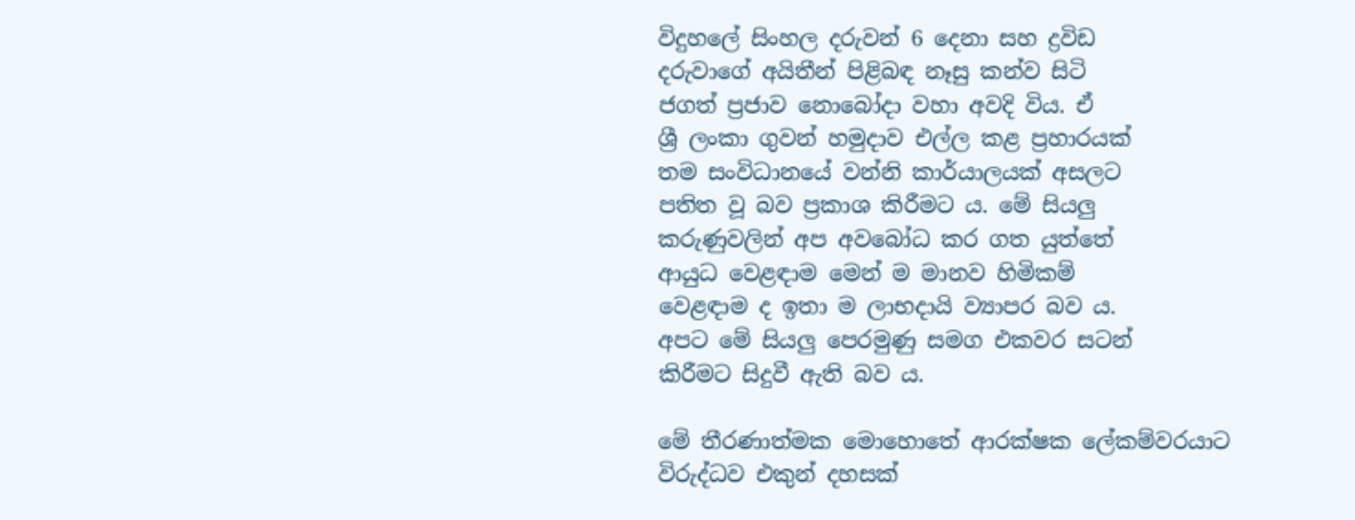විදුහලේ සිංහල දරුවන් 6 දෙනා සහ ද්‍රවිඩ
දරුවාගේ අයිතීන් පිළිබඳ නෑසු කන්ව සිටි
ජගත් ප්‍රජාව නොබෝදා වහා අවදි විය. ඒ
ශ්‍රී ලංකා ගුවන් හමුදාව එල්ල කළ ප්‍රහාරයක්
තම සංවිධානයේ වන්නි කාර්යාලයක් අසලට
පතිත වූ බව ප්‍රකාශ කිරීමට ය. මේ සියලු
කරුණුවලින් අප අවබෝධ කර ගත යුත්තේ
ආයුධ වෙළඳාම මෙන් ම මානව හිමිකම්
වෙළඳාම ද ඉතා ම ලාභදායි ව්‍යාපර බව ය.
අපට මේ සියලු පෙරමුණු සමග එකවර සටන්
කිරීමට සිදුවී ඇති බව ය.

මේ තීරණාත්මක මොහොතේ ආරක්ෂක ලේකම්වරයාට
විරුද්ධව එකුන් දහසක්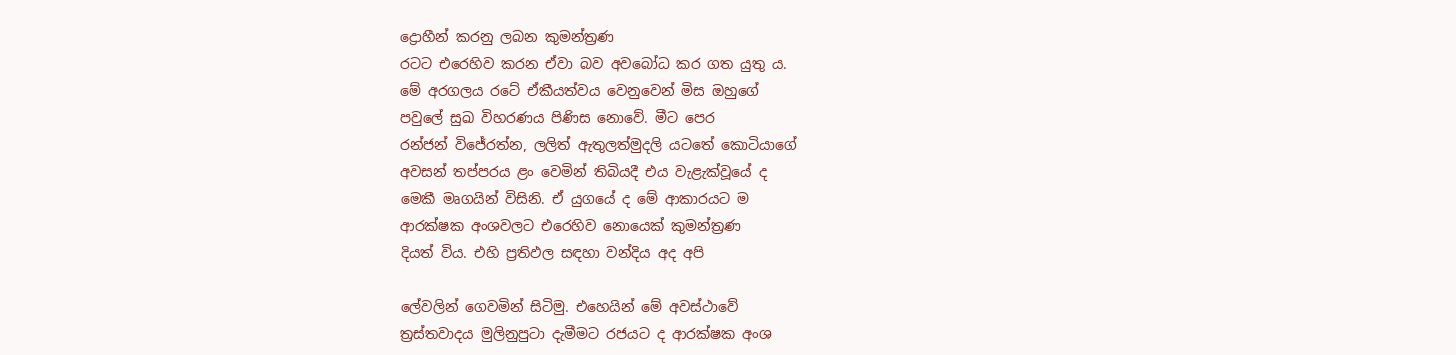ද්‍රොහීන් කරනු ලබන කුමන්ත්‍රණ
රටට එරෙහිව කරන ඒවා බව අවබෝධ කර ගත යුතු ය.
මේ අරගලය රටේ ඒකීයත්වය වෙනුවෙන් මිස ඔහුගේ
පවුලේ සුඛ විහරණය පිණිස නොවේ. මීට පෙර
රන්ජන් විජේරත්න, ලලිත් ඇතුලත්මුදලි යටතේ කොටියාගේ
අවසන් තප්පරය ළං වෙමින් තිබියදී එය වැළැක්වූයේ ද
මෙකී මෘගයින් විසිනි. ඒ යුගයේ ද මේ ආකාරයට ම
ආරක්ෂක අංශවලට එරෙහිව නොයෙක් කුමන්ත්‍රණ
දියත් විය. එහි ප්‍රතිඵල සඳහා වන්දිය අද අපි

ලේවලින් ගෙවමින් සිටිමු. එහෙයින් මේ අවස්ථාවේ
ත්‍රස්තවාදය මුලිනුපුටා දැමීමට රජයට ද ආරක්ෂක අංශ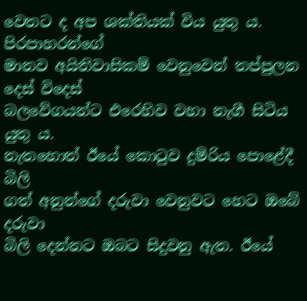වෙතට ද අප ශක්තියක් විය යුතු ය. පිරපාහරන්ගේ
මානව අයිතිවාසිකම් වෙනුවෙන් තප්පුලන දෙස් විදෙස්
බලවේගයන්ට එරෙහිව වහා නැගී සිටිය යුතු ය.
නැතහොත් ඊයේ කොටුව දුම්රිය පොළේදී බිලි
ගත් අනුන්ගේ දරුවා වෙනුවට හෙට ඔබේ දරුවා
බිලි දෙන්නට ඔබට සිදුවනු ඇත. ඊයේ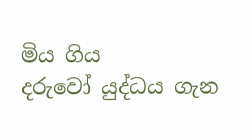මිය ගිය
දරුවෝ යුද්ධය ගැන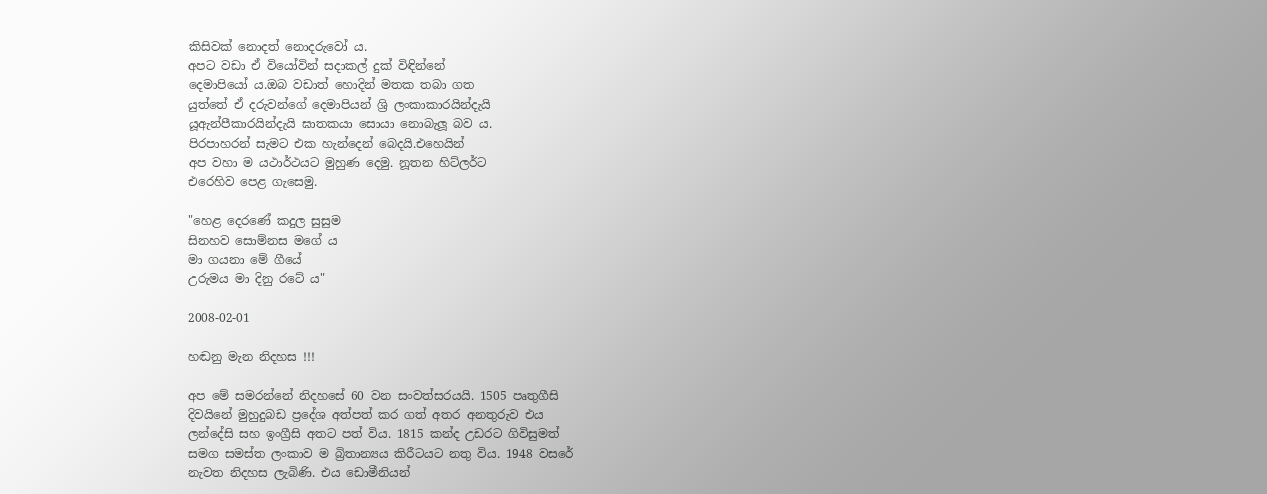කිසිවක් නොදත් නොදරුවෝ ය.
අපට වඩා ඒ වියෝවින් සදාකල් දුක් විඳින්නේ
දෙමාපියෝ ය.ඔබ වඩාත් හොදින් මතක තබා ගත
යුත්තේ ඒ දරුවන්ගේ දෙමාපියන් ශ්‍රි ලංකාකාරයින්දැයි
යූඇන්පීකාරයින්දැයි ඝාතකයා සොයා නොබැලූ බව ය.
පිරපාහරන් සැමට එක හැන්දෙන් බෙදයි.එහෙයින්
අප වහා ම යථාර්ථයට මුහුණ දෙමු. නූතන හිට්ලර්ට
එරෙහිව පෙළ ගැසෙමු.

"හෙළ දෙරණේ කදුල සුසුම
සිනහව සොම්නස මගේ ය
මා ගයනා මේ ගීයේ
උරුමය මා දිනු රටේ ය"

2008-02-01

හඬනු මැන නිදහස !!!

අප මේ සමරන්නේ නිදහසේ 60 වන සංවත්සරයයි. 1505 පෘතුගීසි
දිවයිනේ මුහුදුබඩ ප්‍රදේශ අත්පත් කර ගත් අතර අනතුරුව එය
ලන්දේසි සහ ඉංග්‍රීසි අතට පත් විය. 1815 කන්ද උඩරට ගිවිසුමත්
සමග සමස්ත ලංකාව ම බ්‍රිතාන්‍යය කිරීටයට නතු විය. 1948 වසරේ
නැවත නිදහස ලැබිණි. එය ඩොමීනියන්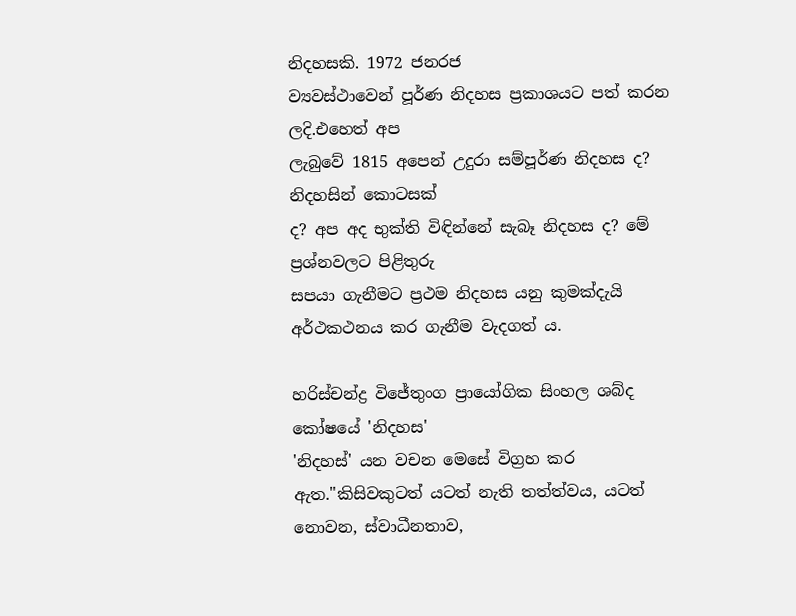නිදහසකි. 1972 ජනරජ
ව්‍යවස්ථාවෙන් පූර්ණ නිදහස ප්‍රකාශයට පත් කරන ලදි.එහෙත් අප
ලැබුවේ 1815 අපෙන් උදුරා සම්පූර්ණ නිදහස ද? නිදහසින් කොටසක්
ද? අප අද භුක්ති විඳින්නේ සැබෑ නිදහස ද? මේ ප්‍රශ්නවලට පිළිතුරු
සපයා ගැනීමට ප්‍රථම නිදහස යනු කුමක්දැයි අර්ථකථනය කර ගැනීම වැදගත් ය.

හරිස්චන්ද්‍ර විජේතුංග ප්‍රායෝගික සිංහල ශබ්ද කෝෂයේ 'නිදහස'
'නිදහස්' යන වචන මෙසේ විග්‍රහ කර ඇත."කිසිවකුටත් යටත් නැති තත්ත්වය, යටත් නොවන, ස්වාධීනතාව,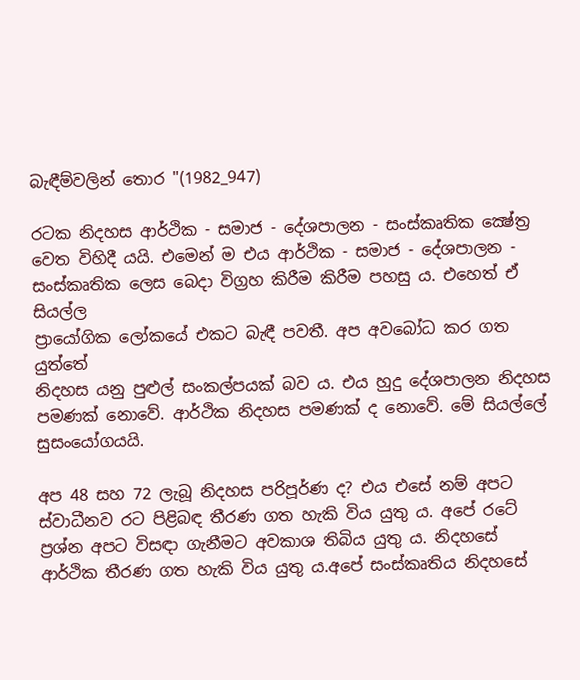බැඳීම්වලින් තොර "(1982_947)

රටක නිදහස ආර්ථික - සමාජ - දේශපාලන - සංස්කෘතික ක්‍ෂේත්‍ර
වෙත විහිදී යයි. එමෙන් ම එය ආර්ථික - සමාජ - දේශපාලන -
සංස්කෘතික ලෙස බෙදා විග්‍රහ කිරීම කිරීම පහසු ය. එහෙත් ඒ සියල්ල
ප්‍රායෝගික ලෝකයේ එකට බැඳී පවතී. අප අවබෝධ කර ගත යුත්තේ
නිදහස යනු පුළුල් සංකල්පයක් බව ය. එය හුදු දේශපාලන නිදහස
පමණක් නොවේ. ආර්ථික නිදහස පමණක් ද නොවේ. මේ සියල්ලේ
සුසංයෝගයයි.

අප 48 සහ 72 ලැබූ නිදහස පරිපූර්ණ ද? එය එසේ නම් අපට
ස්වාධීනව රට පිළිබඳ තීරණ ගත හැකි විය යුතු ය. අපේ රටේ
ප්‍රශ්න අපට විසඳා ගැනීමට අවකාශ තිබිය යුතු ය. නිදහසේ
ආර්ථික තීරණ ගත හැකි විය යුතු ය.අපේ සංස්කෘතිය නිදහසේ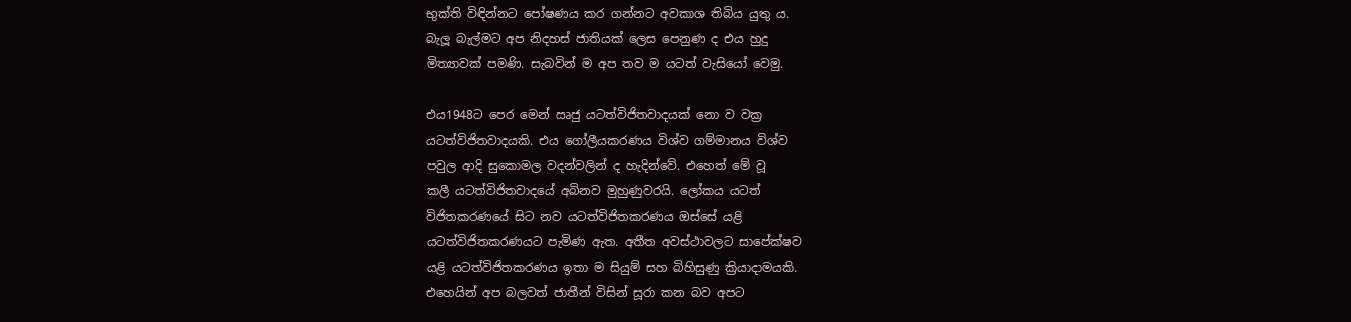භුක්ති විඳින්නට පෝෂණය කර ගන්නට අවකාශ තිබිය යුතු ය.
බැලූ බැල්මට අප නිදහස් ජාතියක් ලෙස පෙනුණ ද එය හුදු
මිත්‍යාවක් පමණි. සැබවින් ම අප තව ම යටත් වැසියෝ වෙමු.

එය1948ට පෙර මෙන් ඍජු යටත්විජිතවාදයක් නො ව වක්‍ර
යටත්විජිතවාදයකි. එය ගෝලීයකරණය විශ්ව ගම්මානය විශ්ව
පවුල ආදි සුකොමල වදන්වලින් ද හැදින්වේ. එහෙත් මේ වූ
කලී යටත්විජිතවාදයේ අබිනව මුහුණුවරයි. ලෝකය යටත්
විජිතකරණයේ සිට නව යටත්විජිතකරණය ඔස්සේ යළි
යටත්විජිතකරණයට පැමිණ ඇත. අතීත අවස්ථාවලට සාපේක්ෂව
යළි යටත්විජිතකරණය ඉතා ම සියුම් සහ බිහිසුණු ක්‍රියාදාමයකි.
එහෙයින් අප බලවත් ජාතීන් විසින් සූරා කන බව අපට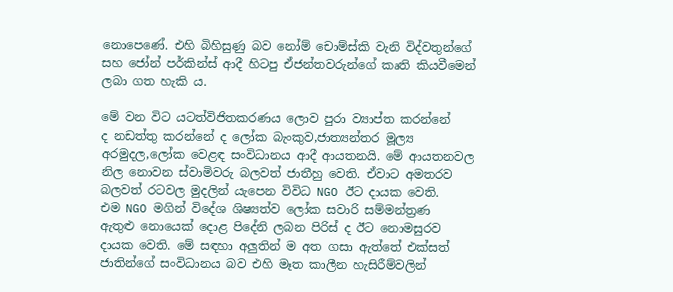නොපෙණේ. එහි බිහිසුණු බව නෝම් චොම්ස්කි වැනි විද්වතුන්ගේ
සහ ජෝන් පර්කින්ස් ආදී හිටපු ඒජන්තවරුන්ගේ කෘති කියවීමෙන්
ලබා ගත හැකි ය.

මේ වන විට යටත්විජිතකරණය ලොව පුරා ව්‍යාප්ත කරන්නේ
ද නඩත්තු කරන්නේ ද ලෝක බැංකුව,ජාත්‍යන්තර මූල්‍ය
අරමුදල,ලෝක වෙළඳ සංවිධානය ආදී ආයතනයි. මේ ආයතනවල
නිල නොවන ස්වාමිවරු බලවත් ජාතීහු වෙති. ඒවාට අමතරව
බලවත් රටවල මුදලින් යැපෙන විවිධ NGO ඊට දායක වෙති.
එම NGO මගින් විදේශ ශිෂ්‍යත්ව ලෝක සවාරි සම්මන්ත්‍රණ
ඇතුළු නොයෙක් දොළ පිදේනි ලබන පිරිස් ද ඊට නොමසුරව
දායක වෙති. මේ සඳහා අලුතින් ම අත ගසා ඇත්තේ එක්සත්
ජාතින්ගේ සංවිධානය බව එහි මෑත කාලීන හැසිරීම්වලින්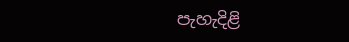පැහැදිළි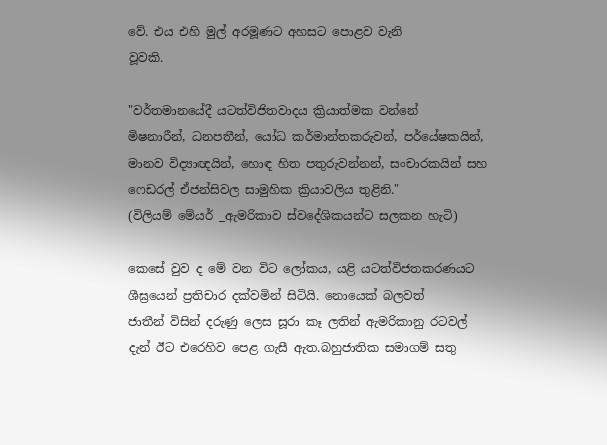වේ. එය එහි මුල් අරමූණට අහසට පොළව වැනි
වූවකි.

"වර්තමානයේදී යටත්විජිතවාදය ක්‍රියාත්මක වන්නේ
මිෂනාරීන්, ධනපතීන්, යෝධ කර්මාන්තකරුවන්, පර්යේෂකයින්,
මානව විද්‍යාඥයින්, හොඳ හිත පතුරුවන්නන්, සංචාරකයින් සහ
ෆෙඩරල් ඒජන්සිවල සාමුහික ක්‍රියාවලිය තුළිනි."
(විලියම් මේයර් _ඇමරිකාව ස්වදේශිකයන්ට සලකන හැටි)

කෙසේ වුව ද මේ වන විට ලෝකය, යළි යටත්විජතකරණයට
ශීඝ්‍රයෙන් ප්‍රතිචාර දක්වමින් සිටියි. නොයෙක් බලවත්
ජාතීන් විසින් දරුණු ලෙස සූරා කෑ ලතින් ඇමරිකානු රටවල්
දැන් ඊට එරෙහිව පෙළ ගැසී ඇත.බහුජාතික සමාගම් සතු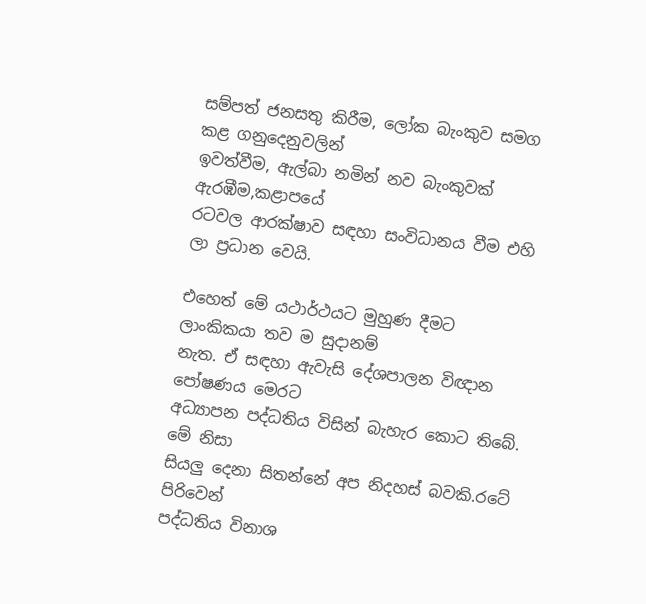සම්පත් ජනසතු කිරීම, ලෝක බැංකුව සමග කළ ගනුදෙනුවලින්
ඉවත්වීම, ඇල්බා නමින් නව බැංකුවක් ඇරඹීම,කළාපයේ
රටවල ආරක්ෂාව සඳහා සංවිධානය වීම එහි ලා ප්‍රධාන වෙයි.

එහෙත් මේ යථාර්ථයට මුහුණ දීමට ලාංකිකයා තව ම සුදානම්
නැත. ඒ සඳහා ඇවැසි දේශපාලන විඥාන පෝෂණය මෙරට
අධ්‍යාපන පද්ධතිය විසින් බැහැර කොට තිබේ. මේ නිසා
සියලු දෙනා සිතන්නේ අප නිදහස් බවකි.රටේ පිරිවෙන්
පද්ධතිය විනාශ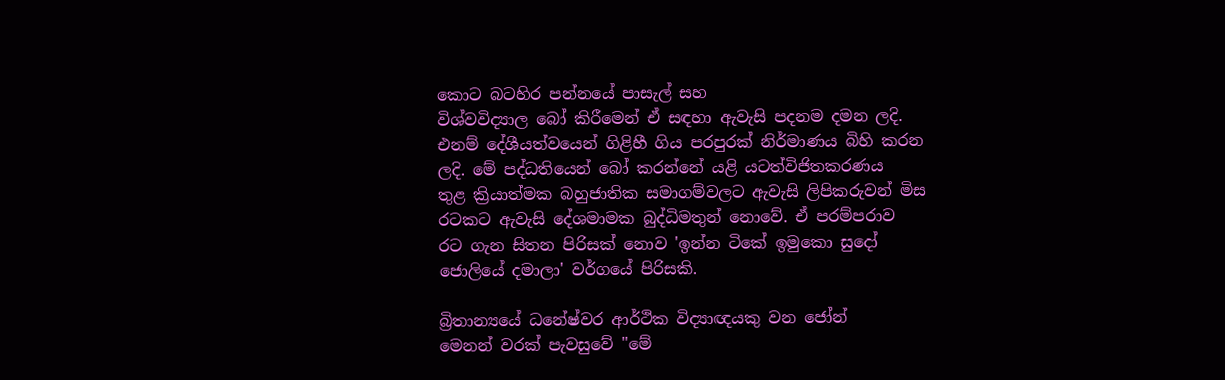කොට බටහිර පන්නයේ පාසැල් සහ
විශ්වවිද්‍යාල බෝ කිරීමෙන් ඒ සඳහා ඇවැසි පදනම දමන ලදි.
එනම් දේශීයත්වයෙන් ගිළිහී ගිය පරපුරක් නිර්මාණය බිහි කරන
ලදි. මේ පද්ධතියෙන් බෝ කරන්නේ යළි යටත්විජිතකරණය
තුළ ක්‍රියාත්මක බහුජාතික සමාගම්වලට ඇවැසි ලිපිකරුවන් මිස
රටකට ඇවැසි දේශමාමක බුද්ධිමතුන් නොවේ. ඒ පරම්පරාව
රට ගැන සිතන පිරිසක් නොව 'ඉන්න ටිකේ ඉමුකො සුදෝ
ජොලියේ දමාලා' වර්ගයේ පිරිසකි.

බ්‍රිතාන්‍යයේ ධනේෂ්වර ආර්ථික විද්‍යාඥයකු වන ජෝන්
මෙනන් වරක් පැවසුවේ "මේ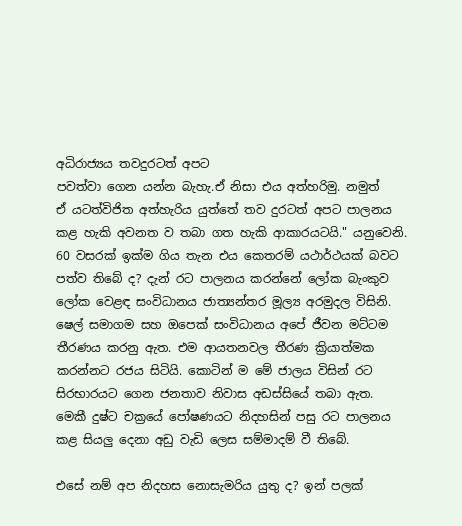අධිරාජ්‍යය තවදුරටත් අපට
පවත්වා ගෙන යන්න බැහැ.ඒ නිසා එය අත්හරිමු. නමුත්
ඒ යටත්විජිත අත්හැරිය යුත්තේ තව දුරටත් අපට පාලනය
කළ හැකි අවනත ව තබා ගත හැකි ආකාරයටයි." යනුවෙනි.
60 වසරක් ඉක්ම ගිය තැන එය කෙතරම් යථාර්ථයක් බවට
පත්ව තිබේ ද? දැන් රට පාලනය කරන්නේ ලෝක බැංකුව
ලෝක වෙළඳ සංවිධානය ජාත්‍යන්තර මූල්‍ය අරමුදල විසිනි.
ෂෙල් සමාගම සහ ඔපෙක් සංවිධානය අපේ ජීවන මට්ටම
තීරණය කරනු ඇත. එම ආයතනවල තීරණ ක්‍රියාත්මක
කරන්නට රජය සිටියි. කොටින් ම මේ ජාලය විසින් රට
සිරභාරයට ගෙන ජනතාව නිවාස අඩස්සියේ තබා ඇත.
මෙකී දුෂ්ට චක්‍රයේ පෝෂණයට නිදහසින් පසු රට පාලනය
කළ සියලු දෙනා අඩු වැඩි ලෙස සම්මාදම් වී තිබේ.

එසේ නම් අප නිදහස නොසැමරිය යුතු ද? ඉන් පලක්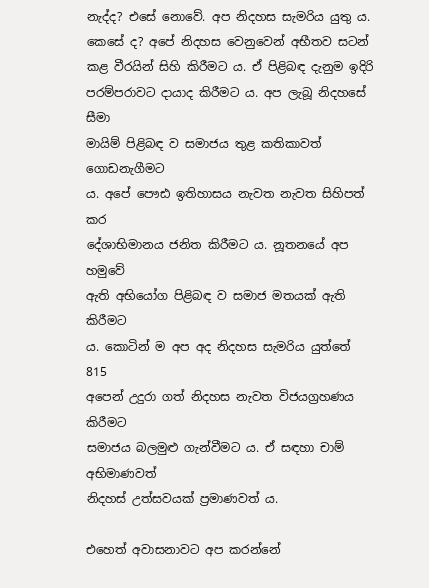නැද්ද? එසේ නොවේ. අප නිදහස සැමරිය යුතු ය.
කෙසේ ද? අපේ නිදහස වෙනුවෙන් අභීතව සටන්
කළ වීරයින් සිහි කිරීමට ය. ඒ පිළිබඳ දැනුම ඉදිරි
පරම්පරාවට දායාද කිරීමට ය. අප ලැබූ නිදහසේ සීමා
මායිම් පිළිබඳ ව සමාජය තුළ කතිකාවත් ගොඩනැගීමට
ය. අපේ පෞඪ ඉතිහාසය නැවත නැවත සිහිපත් කර
දේශාභිමානය ජනිත කිරීමට ය. නූතනයේ අප හමුවේ
ඇති අභියෝග පිළිබඳ ව සමාජ මතයක් ඇති කිරීමට
ය. කොටින් ම අප අද නිදහස සැමරිය යුත්තේ 815
අපෙන් උදුරා ගත් නිදහස නැවත විජයග්‍රහණය කිරීමට
සමාජය බලමුළු ගැන්වීමට ය. ඒ සඳහා චාම් අභිමාණවත්
නිදහස් උත්සවයක් ප්‍රමාණවත් ය.

එහෙත් අවාසනාවට අප කරන්නේ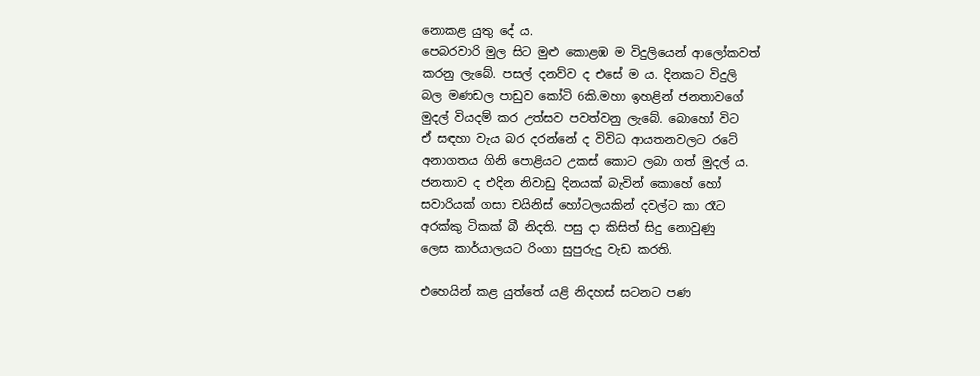නොකළ යුතු දේ ය.
පෙබරවාරි මුල සිට මුළු කොළඹ ම විදුලියෙන් ආලෝකවත්
කරනු ලැබේ. පසල් දනව්ව ද එසේ ම ය. දිනකට විදුලි
බල මණඩල පාඩුව කෝටි 6කි.මහා ඉහළින් ජනතාවගේ
මුදල් වියදම් කර උත්සව පවත්වනු ලැබේ. බොහෝ විට
ඒ සඳහා වැය බර දරන්නේ ද විවිධ ආයතනවලට රටේ
අනාගතය ගිනි පොළියට උකස් කොට ලබා ගත් මුදල් ය.
ජනතාව ද එදින නිවාඩු දිනයක් බැවින් කොහේ හෝ
සවාරියක් ගසා චයිනිස් හෝටලයකින් දවල්ට කා රෑට
අරක්කු ටිකක් බී නිදති. පසු දා කිසිත් සිදු නොවුණු
ලෙස කාර්යාලයට රිංගා සුපුරුදු වැඩ කරති.

එහෙයින් කළ යුත්තේ යළි නිදහස් සටනට පණ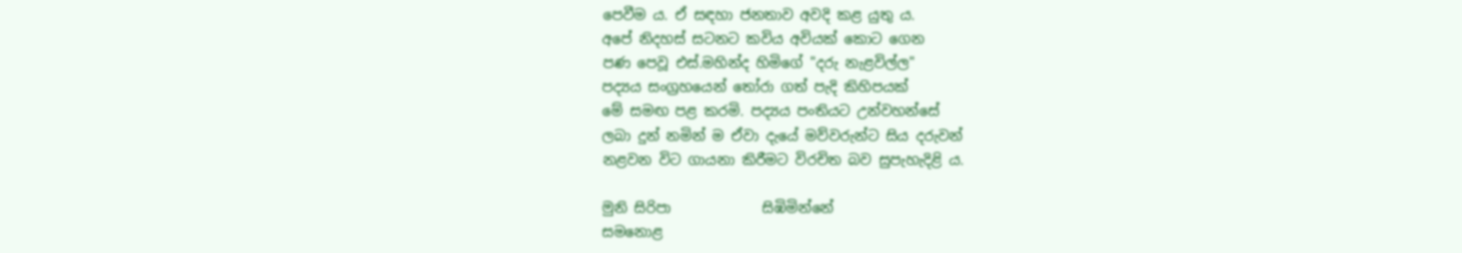පෙවීම ය. ඒ සඳහා ජනතාව අවදි කළ යුතු ය.
අපේ නිදහස් සටනට කවිය අවියක් කොට ගෙන
පණ පෙවූ එස්.මහින්ද හිමිගේ "දරු නැළවිල්ල"
පද්‍යය සංග්‍රහයෙන් තෝරා ගත් පැදි කිහිපයක්
මේ සමඟ පළ කරමි. පද්‍යය පංතියට උන්වහන්සේ
ලබා දුන් නමින් ම ඒවා දැයේ මව්වරුන්ට සිය දරුවන්
නළවන විට ගායනා කිරීමට විරචිත බව සුපැහැදිළි ය.

මුනි සිරිපා             සිඹිමින්නේ
සමනොළ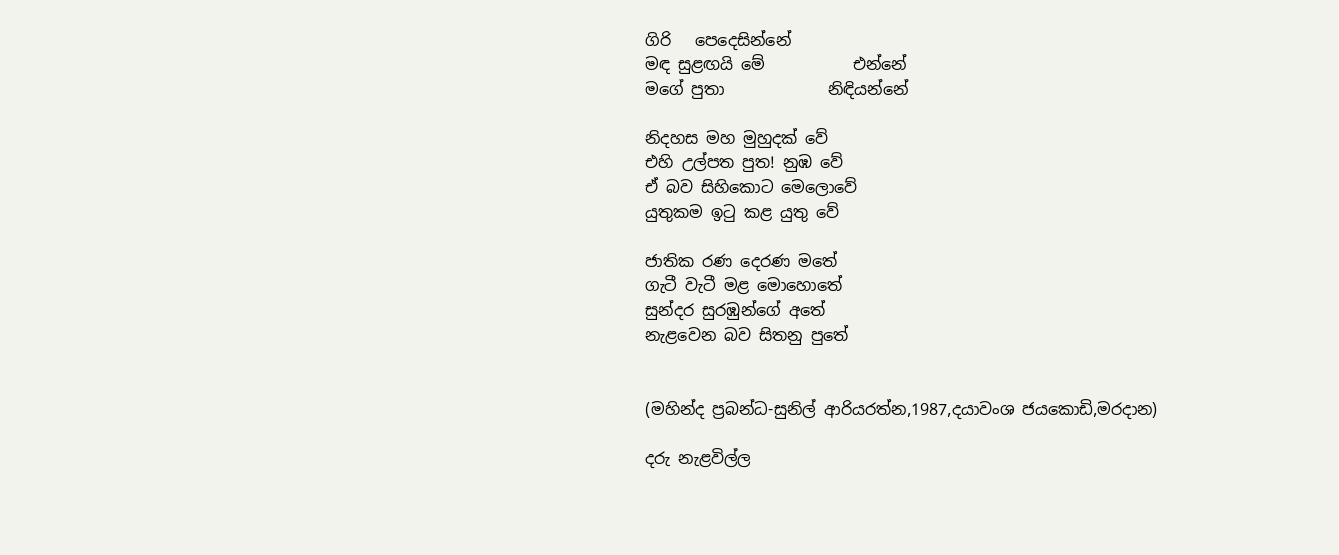ගිරි   පෙදෙසින්නේ
මඳ සුළඟයි මේ           එන්නේ
මගේ පුතා             නිඳියන්නේ

නිදහස මහ මුහුදක් වේ
එහි උල්පත පුත! නුඹ වේ
ඒ බව සිහිකොට මෙලොවේ
යුතුකම ඉටු කළ යුතු වේ

ජාතික රණ දෙරණ මතේ
ගැටී වැටී මළ මොහොතේ
සුන්දර සුරඹුන්ගේ අතේ
නැළවෙන බව සිතනු පුතේ


(මහින්ද ප්‍රබන්ධ-සුනිල් ආරියරත්න,1987,දයාවංශ ජයකොඩි,මරදාන)

දරු නැළවිල්ල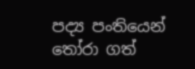පද්‍ය පංතියෙන් තෝරා ගත්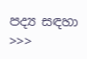පද්‍ය සඳහා >>>